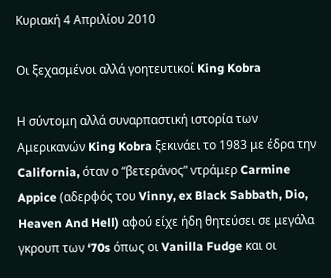Κυριακή 4 Απριλίου 2010

Oι ξεχασμένοι αλλά γοητευτικοί King Kobra

Η σύντομη αλλά συναρπαστική ιστορία των Αμερικανών King Kobra ξεκινάει το 1983 με έδρα την California, όταν ο “βετεράνος” ντράμερ Carmine Appice (αδερφός του Vinny, ex Black Sabbath, Dio, Heaven And Hell) αφού είχε ήδη θητεύσει σε μεγάλα γκρουπ των ‘70s όπως οι Vanilla Fudge και οι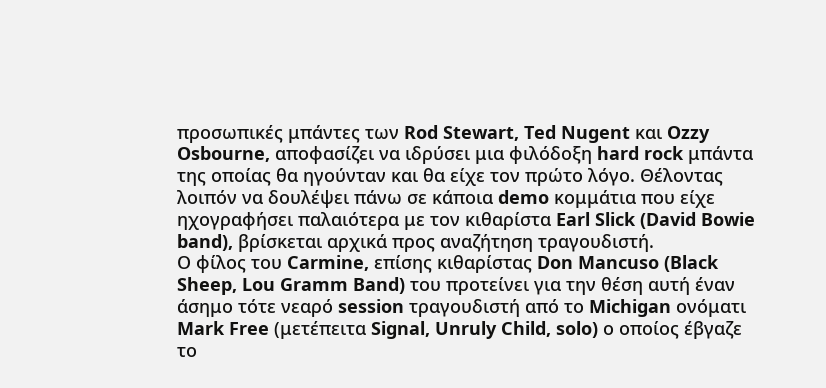προσωπικές μπάντες των Rod Stewart, Ted Nugent και Ozzy Osbourne, αποφασίζει να ιδρύσει μια φιλόδοξη hard rock μπάντα της οποίας θα ηγούνταν και θα είχε τον πρώτο λόγο. Θέλοντας λοιπόν να δουλέψει πάνω σε κάποια demo κομμάτια που είχε ηχογραφήσει παλαιότερα με τον κιθαρίστα Earl Slick (David Bowie band), βρίσκεται αρχικά προς αναζήτηση τραγουδιστή.
Ο φίλος του Carmine, επίσης κιθαρίστας Don Mancuso (Black Sheep, Lou Gramm Band) του προτείνει για την θέση αυτή έναν άσημο τότε νεαρό session τραγουδιστή από το Michigan ονόματι Mark Free (μετέπειτα Signal, Unruly Child, solo) ο οποίος έβγαζε το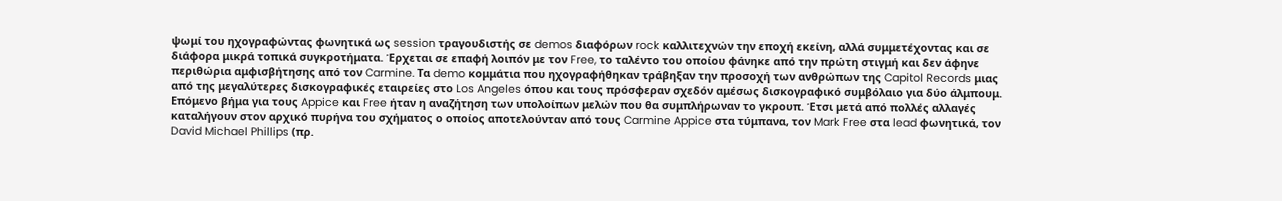ψωμί του ηχογραφώντας φωνητικά ως session τραγουδιστής σε demos διαφόρων rock καλλιτεχνών την εποχή εκείνη, αλλά συμμετέχοντας και σε διάφορα μικρά τοπικά συγκροτήματα. Έρχεται σε επαφή λοιπόν με τον Free, το ταλέντο του οποίου φάνηκε από την πρώτη στιγμή και δεν άφηνε περιθώρια αμφισβήτησης από τον Carmine. Τα demo κομμάτια που ηχογραφήθηκαν τράβηξαν την προσοχή των ανθρώπων της Capitol Records μιας από της μεγαλύτερες δισκογραφικές εταιρείες στο Los Angeles όπου και τους πρόσφεραν σχεδόν αμέσως δισκογραφικό συμβόλαιο για δύο άλμπουμ. Επόμενο βήμα για τους Appice και Free ήταν η αναζήτηση των υπολοίπων μελών που θα συμπλήρωναν το γκρουπ. Έτσι μετά από πολλές αλλαγές καταλήγουν στον αρχικό πυρήνα του σχήματος ο οποίος αποτελούνταν από τους Carmine Appice στα τύμπανα, τον Mark Free στα lead φωνητικά, τον David Michael Phillips (πρ.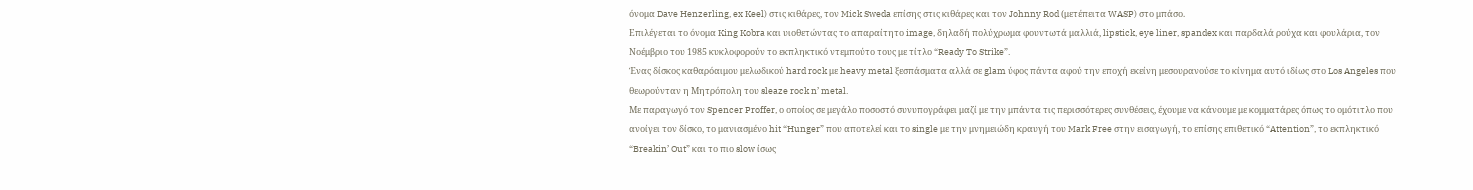όνομα Dave Henzerling, ex Keel) στις κιθάρες, τον Mick Sweda επίσης στις κιθάρες και τον Johnny Rod (μετέπειτα WASP) στο μπάσο.
Επιλέγεται το όνομα King Kobra και υιοθετώντας το απαραίτητο image, δηλαδή πολύχρωμα φουντωτά μαλλιά, lipstick, eye liner, spandex και παρδαλά ρούχα και φουλάρια, τον Νοέμβριο του 1985 κυκλοφορούν το εκπληκτικό ντεμπούτο τους με τίτλο “Ready To Strike”.
Ένας δίσκος καθαρόαιμου μελωδικού hard rock με heavy metal ξεσπάσματα αλλά σε glam ύφος πάντα αφού την εποχή εκείνη μεσουρανούσε το κίνημα αυτό ιδίως στο Los Angeles που θεωρούνταν η Μητρόπολη του sleaze rock n’ metal.
Με παραγωγό τον Spencer Proffer, ο οποίος σε μεγάλο ποσοστό συνυπογράφει μαζί με την μπάντα τις περισσότερες συνθέσεις, έχουμε να κάνουμε με κομματάρες όπως το ομότιτλο που ανοίγει τον δίσκο, το μανιασμένο hit “Hunger” που αποτελεί και το single με την μνημειώδη κραυγή του Mark Free στην εισαγωγή, το επίσης επιθετικό “Attention”, το εκπληκτικό “Breakin’ Out” και το πιο slow ίσως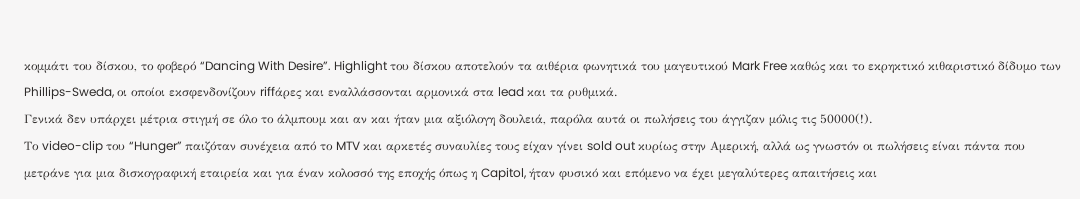κομμάτι του δίσκου, το φοβερό “Dancing With Desire”. Highlight του δίσκου αποτελούν τα αιθέρια φωνητικά του μαγευτικού Mark Free καθώς και το εκρηκτικό κιθαριστικό δίδυμο των Phillips-Sweda, οι οποίοι εκσφενδονίζουν riffάρες και εναλλάσσονται αρμονικά στα lead και τα ρυθμικά.
Γενικά δεν υπάρχει μέτρια στιγμή σε όλο το άλμπουμ και αν και ήταν μια αξιόλογη δουλειά, παρόλα αυτά οι πωλήσεις του άγγιζαν μόλις τις 50000(!).
Το video-clip του “Hunger” παιζόταν συνέχεια από το MTV και αρκετές συναυλίες τους είχαν γίνει sold out κυρίως στην Αμερική, αλλά ως γνωστόν οι πωλήσεις είναι πάντα που μετράνε για μια δισκογραφική εταιρεία και για έναν κολοσσό της εποχής όπως η Capitol, ήταν φυσικό και επόμενο να έχει μεγαλύτερες απαιτήσεις και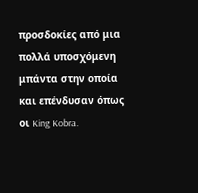προσδοκίες από μια πολλά υποσχόμενη μπάντα στην οποία και επένδυσαν όπως οι King Kobra.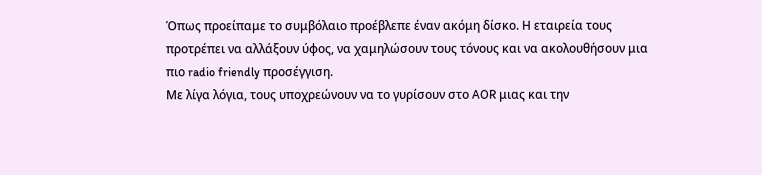Όπως προείπαμε το συμβόλαιο προέβλεπε έναν ακόμη δίσκο. Η εταιρεία τους προτρέπει να αλλάξουν ύφος, να χαμηλώσουν τους τόνους και να ακολουθήσουν μια πιο radio friendly προσέγγιση.
Με λίγα λόγια, τους υποχρεώνουν να το γυρίσουν στο AOR μιας και την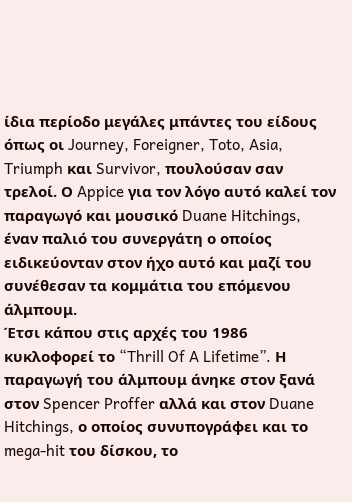ίδια περίοδο μεγάλες μπάντες του είδους όπως οι Journey, Foreigner, Toto, Asia, Triumph και Survivor, πουλούσαν σαν τρελοί. Ο Appice για τον λόγο αυτό καλεί τον παραγωγό και μουσικό Duane Hitchings, έναν παλιό του συνεργάτη ο οποίος ειδικεύονταν στον ήχο αυτό και μαζί του συνέθεσαν τα κομμάτια του επόμενου άλμπουμ.
Έτσι κάπου στις αρχές του 1986 κυκλοφορεί το “Thrill Of A Lifetime”. Η παραγωγή του άλμπουμ άνηκε στον ξανά στον Spencer Proffer αλλά και στον Duane Hitchings, ο οποίος συνυπογράφει και το mega-hit του δίσκου, το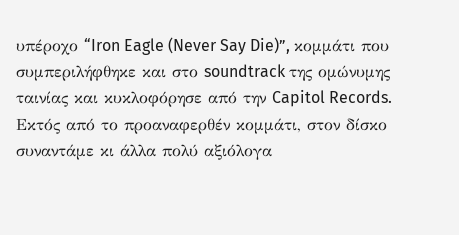υπέροχο “Iron Eagle (Never Say Die)”, κομμάτι που συμπεριλήφθηκε και στο soundtrack της ομώνυμης ταινίας και κυκλοφόρησε από την Capitol Records. Εκτός από το προαναφερθέν κομμάτι, στον δίσκο συναντάμε κι άλλα πολύ αξιόλογα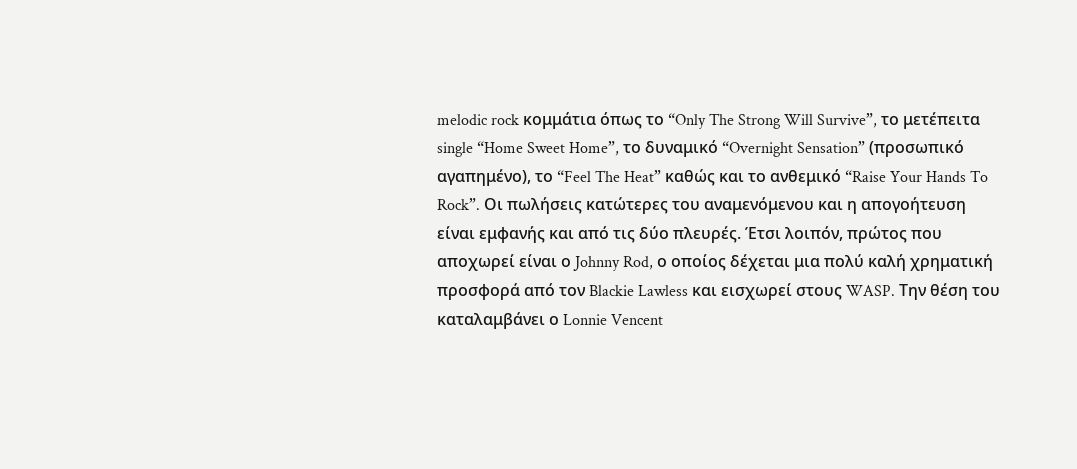melodic rock κομμάτια όπως το “Only The Strong Will Survive”, το μετέπειτα single “Home Sweet Home”, το δυναμικό “Overnight Sensation” (προσωπικό αγαπημένο), το “Feel The Heat” καθώς και το ανθεμικό “Raise Your Hands To Rock”. Οι πωλήσεις κατώτερες του αναμενόμενου και η απογοήτευση είναι εμφανής και από τις δύο πλευρές. Έτσι λοιπόν, πρώτος που αποχωρεί είναι ο Johnny Rod, ο οποίος δέχεται μια πολύ καλή χρηματική προσφορά από τον Blackie Lawless και εισχωρεί στους WASP. Την θέση του καταλαμβάνει ο Lonnie Vencent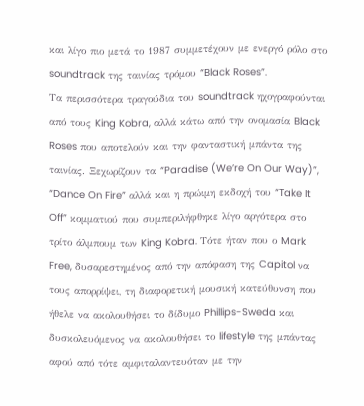και λίγο πιο μετά το 1987 συμμετέχουν με ενεργό ρόλο στο soundtrack της ταινίας τρόμου “Black Roses”.
Τα περισσότερα τραγούδια του soundtrack ηχογραφούνται από τους King Kobra, αλλά κάτω από την ονομασία Black Roses που αποτελούν και την φανταστική μπάντα της ταινίας. Ξεχωρίζουν τα “Paradise (We’re On Our Way)”, “Dance On Fire” αλλά και η πρώιμη εκδοχή του “Take It Off” κομματιού που συμπεριλήφθηκε λίγο αργότερα στο τρίτο άλμπουμ των King Kobra. Τότε ήταν που ο Mark Free, δυσαρεστημένος από την απόφαση της Capitol να τους απορρίψει, τη διαφορετική μουσική κατεύθυνση που ήθελε να ακολουθήσει το δίδυμο Phillips-Sweda και δυσκολευόμενος να ακολουθήσει το lifestyle της μπάντας αφού από τότε αμφιταλαντευόταν με την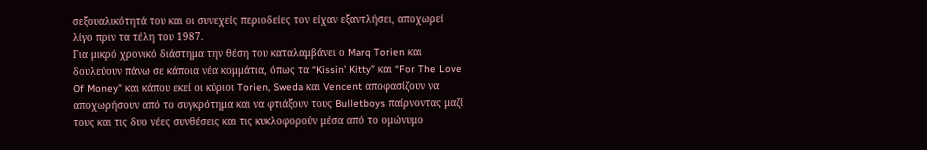σεξουαλικότητά του και οι συνεχείς περιοδείες τον είχαν εξαντλήσει, αποχωρεί λίγο πριν τα τέλη του 1987.
Για μικρό χρονικό διάστημα την θέση του καταλαμβάνει ο Marq Torien και δουλεύουν πάνω σε κάποια νέα κομμάτια, όπως τα “Kissin’ Kitty” και “For The Love Of Money” και κάπου εκεί οι κύριοι Torien, Sweda και Vencent αποφασίζουν να αποχωρήσουν από το συγκρότημα και να φτιάξουν τους Bulletboys παίρνοντας μαζί τους και τις δυο νέες συνθέσεις και τις κυκλοφορούν μέσα από το ομώνυμο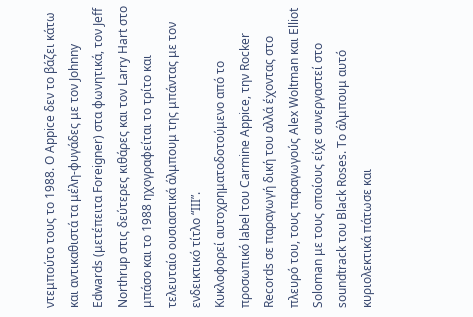ντεμπούτο τους το 1988. Ο Appice δεν το βάζει κάτω και αντικαθιστά τα μέλη-φυγάδες με τον Johnny Edwards (μετέπειτα Foreigner) στα φωνητικά, τον Jeff Northrup στις δεύτερες κιθάρες και τον Larry Hart στο μπάσο και το 1988 ηχογραφείται το τρίτο και τελευταίο ουσιαστικά άλμπουμ της μπάντας με τον ενδεικτικό τίτλο “ΙΙΙ”.
Κυκλοφορεί αυτοχρηματοδοτούμενο από το προσωπικό label του Carmine Appice, την Rocker Records σε παραγωγή δική του αλλά έχοντας στο πλευρό του, τους παραγωγούς Alex Woltman και Elliot Soloman με τους οποίους είχε συνεργαστεί στο soundtrack του Black Roses. Το άλμπουμ αυτό κυριολεκτικά πάτωσε και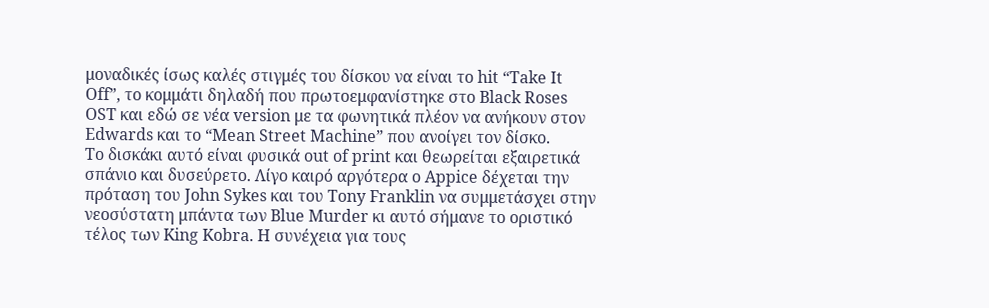μοναδικές ίσως καλές στιγμές του δίσκου να είναι τo hit “Take It Off”, το κομμάτι δηλαδή που πρωτοεμφανίστηκε στο Black Roses OST και εδώ σε νέα version με τα φωνητικά πλέον να ανήκουν στον Edwards και το “Mean Street Machine” που ανοίγει τον δίσκο.
Το δισκάκι αυτό είναι φυσικά out of print και θεωρείται εξαιρετικά σπάνιο και δυσεύρετο. Λίγο καιρό αργότερα ο Appice δέχεται την πρόταση του John Sykes και του Tony Franklin να συμμετάσχει στην νεοσύστατη μπάντα των Blue Murder κι αυτό σήμανε το οριστικό τέλος των King Kobra. Η συνέχεια για τους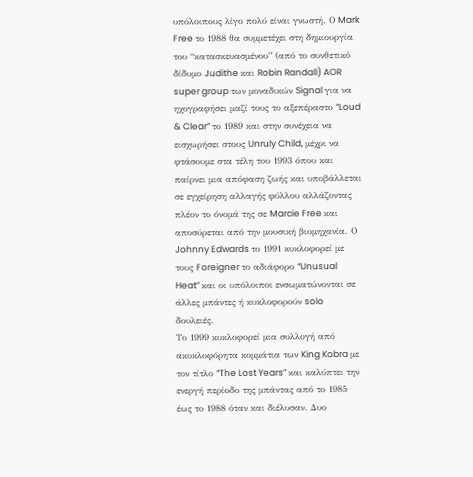υπόλοιπους λίγο πολύ είναι γνωστή. Ο Mark Free το 1988 θα συμμετέχει στη δημιουργία του “κατασκευασμένου” (από το συνθετικό δίδυμο Judithe και Robin Randall) AOR super group των μοναδικών Signal για να ηχογραφήσει μαζί τους το αξεπέραστο “Loud & Clear” το 1989 και στην συνέχεια να εισχωρήσει στους Unruly Child, μέχρι να φτάσουμε στα τέλη του 1993 όπου και παίρνει μια απόφαση ζωής και υποβάλλεται σε εγχείρηση αλλαγής φύλλου αλλάζοντας πλέον το όνομά της σε Marcie Free και αποσύρεται από την μουσική βιομηχανία. Ο Johnny Edwards το 1991 κυκλοφορεί με τους Foreigner το αδιάφορο “Unusual Heat” και οι υπόλοιποι ενσωματώνονται σε άλλες μπάντες ή κυκλοφορούν solo δουλειές.
Το 1999 κυκλοφορεί μια συλλογή από ακυκλοφόρητα κομμάτια των King Kobra με τον τίτλο “The Lost Years” και καλύπτει την ενεργή περίοδο της μπάντας από το 1985 έως το 1988 όταν και διέλυσαν. Δυο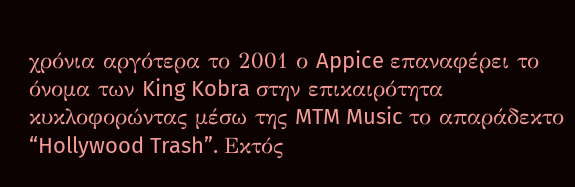χρόνια αργότερα το 2001 ο Appice επαναφέρει το όνομα των King Kobra στην επικαιρότητα κυκλοφορώντας μέσω της MTM Music το απαράδεκτο “Hollywood Trash”. Εκτός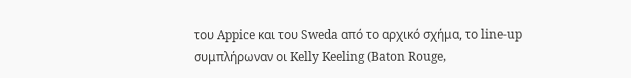του Appice και του Sweda από το αρχικό σχήμα, το line-up συμπλήρωναν οι Kelly Keeling (Baton Rouge,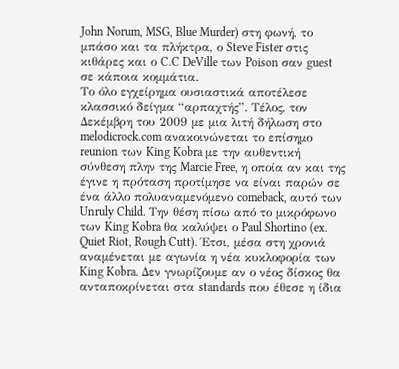John Norum, MSG, Blue Murder) στη φωνή, το μπάσο και τα πλήκτρα, ο Steve Fister στις κιθάρες και ο C.C DeVille των Poison σαν guest σε κάποια κομμάτια.
Το όλο εγχείρημα ουσιαστικά αποτέλεσε κλασσικό δείγμα “αρπαχτής”. Τέλος, τον Δεκέμβρη του 2009 με μια λιτή δήλωση στο melodicrock.com ανακοινώνεται το επίσημο reunion των King Kobra με την αυθεντική σύνθεση πλην της Marcie Free, η οποία αν και της έγινε η πρόταση προτίμησε να είναι παρών σε ένα άλλο πολυαναμενόμενο comeback, αυτό των Unruly Child. Την θέση πίσω από το μικρόφωνο των King Kobra θα καλύψει ο Paul Shortino (ex. Quiet Riot, Rough Cutt). Έτσι, μέσα στη χρονιά αναμένεται με αγωνία η νέα κυκλοφορία των King Kobra. Δεν γνωρίζουμε αν ο νέος δίσκος θα ανταποκρίνεται στα standards που έθεσε η ίδια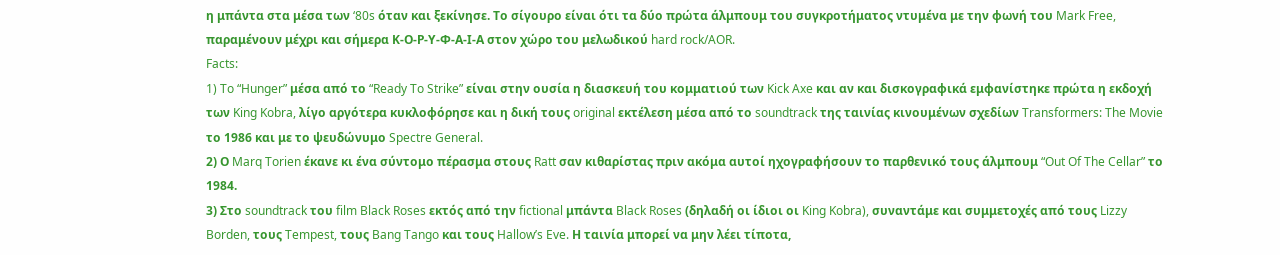η μπάντα στα μέσα των ‘80s όταν και ξεκίνησε. Το σίγουρο είναι ότι τα δύο πρώτα άλμπουμ του συγκροτήματος ντυμένα με την φωνή του Mark Free, παραμένουν μέχρι και σήμερα Κ-Ο-Ρ-Υ-Φ-Α-Ι-Α στον χώρο του μελωδικού hard rock/AOR.
Facts:
1) To “Hunger” μέσα από το “Ready To Strike” είναι στην ουσία η διασκευή του κομματιού των Kick Axe και αν και δισκογραφικά εμφανίστηκε πρώτα η εκδοχή των King Kobra, λίγο αργότερα κυκλοφόρησε και η δική τους original εκτέλεση μέσα από το soundtrack της ταινίας κινουμένων σχεδίων Transformers: The Movie το 1986 και με το ψευδώνυμο Spectre General.
2) Ο Marq Torien έκανε κι ένα σύντομο πέρασμα στους Ratt σαν κιθαρίστας πριν ακόμα αυτοί ηχογραφήσουν το παρθενικό τους άλμπουμ “Out Of The Cellar” το 1984.
3) Στο soundtrack του film Black Roses εκτός από την fictional μπάντα Black Roses (δηλαδή οι ίδιοι οι King Kobra), συναντάμε και συμμετοχές από τους Lizzy Borden, τους Tempest, τους Bang Tango και τους Hallow’s Eve. Η ταινία μπορεί να μην λέει τίποτα,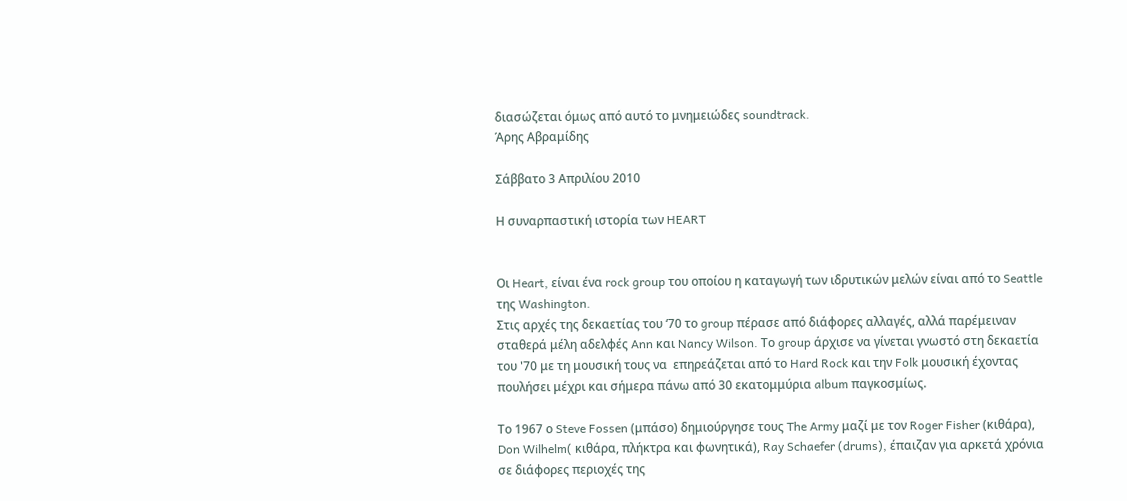διασώζεται όμως από αυτό το μνημειώδες soundtrack.
Άρης Αβραμίδης

Σάββατο 3 Απριλίου 2010

Η συναρπαστική ιστορία των HEART


Οι Heart, είναι ένα rock group του οποίου η καταγωγή των ιδρυτικών μελών είναι από το Seattle  της Washington.
Στις αρχές της δεκαετίας του ‘70 το group πέρασε από διάφορες αλλαγές, αλλά παρέμειναν σταθερά μέλη αδελφές Ann και Nancy Wilson. Το group άρχισε να γίνεται γνωστό στη δεκαετία του '70 με τη μουσική τους να  επηρεάζεται από το Hard Rock και την Folk μουσική έχοντας πουλήσει μέχρι και σήμερα πάνω από 30 εκατομμύρια album παγκοσμίως.

Το 1967 ο Steve Fossen (μπάσο) δημιούργησε τους The Army μαζί με τον Roger Fisher (κιθάρα), Don Wilhelm( κιθάρα, πλήκτρα και φωνητικά), Ray Schaefer (drums), έπαιζαν για αρκετά χρόνια σε διάφορες περιοχές της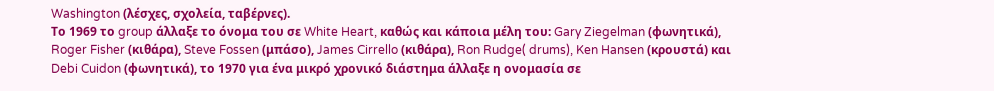Washington (λέσχες, σχολεία, ταβέρνες).
Το 1969 το group άλλαξε το όνομα του σε White Heart, καθώς και κάποια μέλη του: Gary Ziegelman (φωνητικά), Roger Fisher (κιθάρα), Steve Fossen (μπάσο), James Cirrello (κιθάρα), Ron Rudge( drums), Ken Hansen (κρουστά) και Debi Cuidon (φωνητικά), το 1970 για ένα μικρό χρονικό διάστημα άλλαξε η ονομασία σε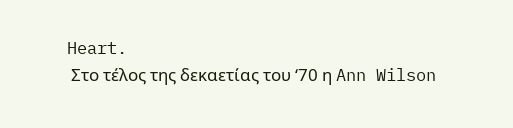Heart.
 Στο τέλος της δεκαετίας του ‘70 η Ann Wilson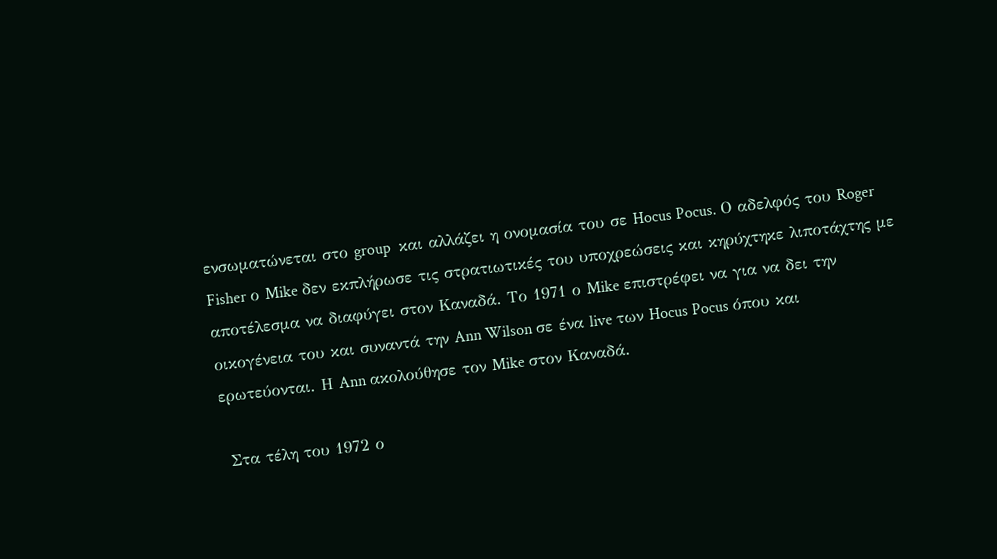ενσωματώνεται στο group  και αλλάζει η ονομασία του σε Hocus Pocus. Ο αδελφός του Roger Fisher ο Mike δεν εκπλήρωσε τις στρατιωτικές του υποχρεώσεις και κηρύχτηκε λιποτάχτης με αποτέλεσμα να διαφύγει στον Καναδά. Το 1971 ο Mike επιστρέφει να για να δει την οικογένεια του και συναντά την Ann Wilson σε ένα live των Hocus Pocus όπου και ερωτεύονται. Η Ann ακολούθησε τον Mike στον Καναδά.

 Στα τέλη του 1972 ο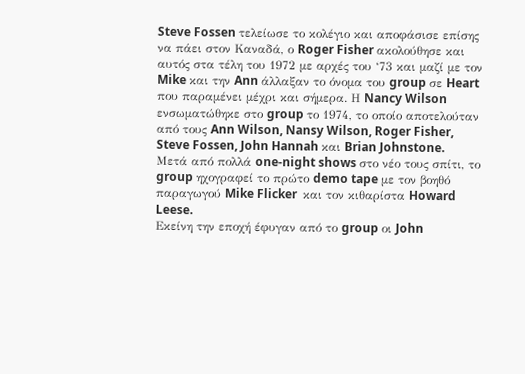Steve Fossen τελείωσε το κολέγιο και αποφάσισε επίσης να πάει στον Καναδά, ο Roger Fisher ακολούθησε και αυτός στα τέλη του 1972 με αρχές του ‘73 και μαζί με τον Mike και την Ann άλλαξαν το όνομα του group σε Heart που παραμένει μέχρι και σήμερα. Η Nancy Wilson ενσωματώθηκε στο group το 1974, το οποίο αποτελούταν  από τους Ann Wilson, Nansy Wilson, Roger Fisher, Steve Fossen, John Hannah και Brian Johnstone.
Μετά από πολλά one-night shows στο νέο τους σπίτι, το group ηχογραφεί το πρώτο demo tape με τον βοηθό παραγωγού Mike Flicker  και τον κιθαρίστα Howard Leese.
Εκείνη την εποχή έφυγαν από το group οι John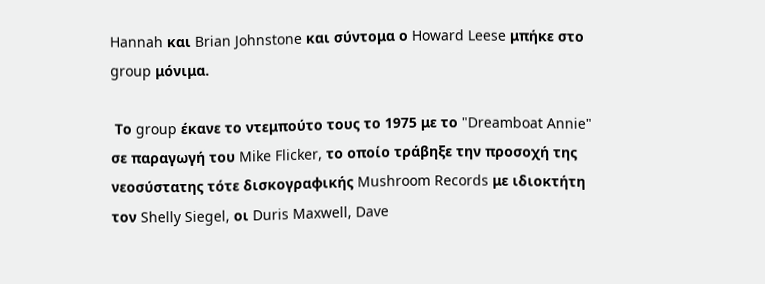Hannah και Brian Johnstone και σύντομα ο Howard Leese μπήκε στο group μόνιμα.

 Το group έκανε το ντεμπούτο τους το 1975 με το "Dreamboat Annie" σε παραγωγή του Mike Flicker, το οποίο τράβηξε την προσοχή της νεοσύστατης τότε δισκογραφικής Mushroom Records με ιδιοκτήτη τον Shelly Siegel, οι Duris Maxwell, Dave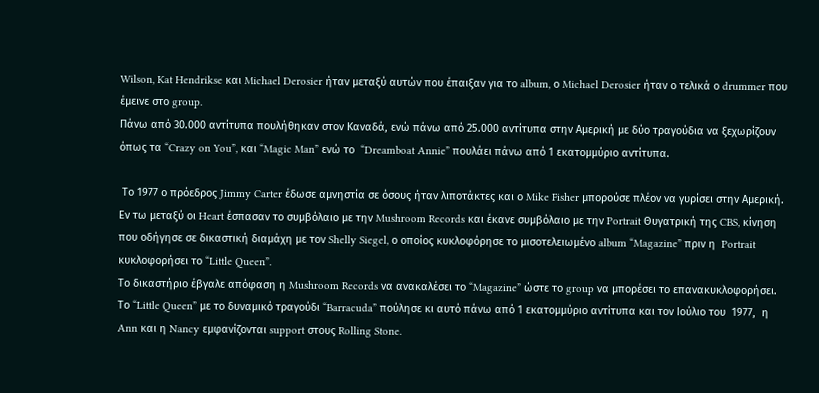Wilson, Kat Hendrikse και Michael Derosier ήταν μεταξύ αυτών που έπαιξαν για το album, ο Michael Derosier ήταν ο τελικά ο drummer που έμεινε στο group.
Πάνω από 30.000 αντίτυπα πουλήθηκαν στον Καναδά, ενώ πάνω από 25.000 αντίτυπα στην Αμερική με δύο τραγούδια να ξεχωρίζουν όπως τα “Crazy on You”, και “Magic Man” ενώ το  “Dreamboat Annie” πουλάει πάνω από 1 εκατομμύριο αντίτυπα.

 Το 1977 ο πρόεδρος Jimmy Carter έδωσε αμνηστία σε όσους ήταν λιποτάκτες και ο Mike Fisher μπορούσε πλέον να γυρίσει στην Αμερική. Εν τω μεταξύ οι Heart έσπασαν το συμβόλαιο με την Mushroom Records και έκανε συμβόλαιο με την Portrait Θυγατρική της CBS, κίνηση που οδήγησε σε δικαστική διαμάχη με τον Shelly Siegel, ο οποίος κυκλοφόρησε το μισοτελειωμένο album “Magazine” πριν η  Portrait κυκλοφορήσει το “Little Queen”.
Το δικαστήριο έβγαλε απόφαση η Mushroom Records να ανακαλέσει το “Magazine” ώστε το group να μπορέσει το επανακυκλοφορήσει. Το “Little Queen” με το δυναμικό τραγούδι “Barracuda” πούλησε κι αυτό πάνω από 1 εκατομμύριο αντίτυπα και τον Ιούλιο του  1977,  η Ann και η Nancy εμφανίζονται support στους Rolling Stone.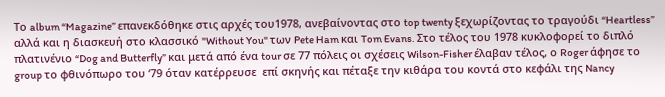Το album “Magazine” επανεκδόθηκε στις αρχές του1978, ανεβαίνοντας στο top twenty ξεχωρίζοντας το τραγούδι “Heartless” αλλά και η διασκευή στο κλασσικό "Without You" των Pete Ham και Tom Evans. Στο τέλος του 1978 κυκλοφορεί το διπλό πλατινένιο “Dog and Butterfly” και μετά από ένα tour σε 77 πόλεις οι σχέσεις Wilson-Fisher έλαβαν τέλος, ο Roger άφησε το group το φθινόπωρο του ‘79 όταν κατέρρευσε  επί σκηνής και πέταξε την κιθάρα του κοντά στο κεφάλι της Nancy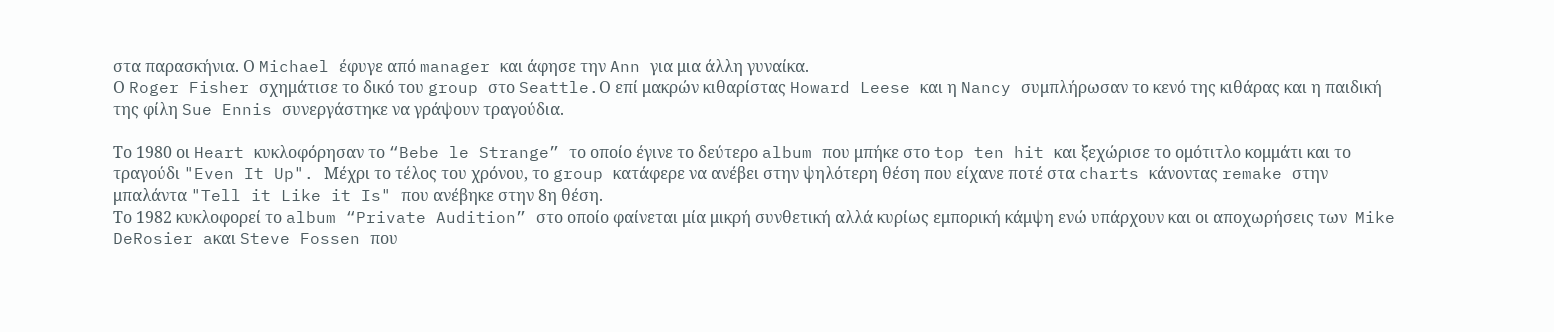στα παρασκήνια. Ο Michael έφυγε από manager και άφησε την Ann για μια άλλη γυναίκα.
Ο Roger Fisher σχημάτισε το δικό του group στο Seattle.Ο επί μακρών κιθαρίστας Howard Leese και η Nancy συμπλήρωσαν το κενό της κιθάρας και η παιδική της φίλη Sue Ennis συνεργάστηκε να γράψουν τραγούδια.

Το 1980 οι Heart κυκλοφόρησαν το “Bebe le Strange” το οποίο έγινε το δεύτερο album που μπήκε στο top ten hit και ξεχώρισε το ομότιτλο κομμάτι και το τραγούδι "Even It Up". Μέχρι το τέλος του χρόνου, το group κατάφερε να ανέβει στην ψηλότερη θέση που είχανε ποτέ στα charts κάνοντας remake στην μπαλάντα "Tell it Like it Is" που ανέβηκε στην 8η θέση.
Το 1982 κυκλοφορεί το album “Private Audition” στο οποίο φαίνεται μία μικρή συνθετική αλλά κυρίως εμπορική κάμψη ενώ υπάρχουν και οι αποχωρήσεις των  Mike DeRosier aκαι Steve Fossen που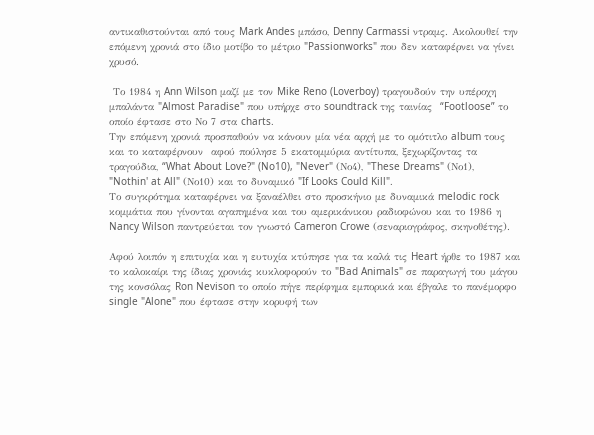αντικαθιστούνται από τους Mark Andes μπάσο, Denny Carmassi ντραμς. Ακολουθεί την επόμενη χρονιά στο ίδιο μοτίβο το μέτριο "Passionworks" που δεν καταφέρνει να γίνει χρυσό.

 Το 1984 η Ann Wilson μαζί με τον Mike Reno (Loverboy) τραγουδούν την υπέροχη μπαλάντα "Almost Paradise" που υπήρχε στο soundtrack της ταινίας  “Footloose” το οποίο έφτασε στο Νο 7 στα charts.
Την επόμενη χρονιά προσπαθούν να κάνουν μία νέα αρχή με το ομότιτλο album τους και το καταφέρνουν  αφού πούλησε 5 εκατομμύρια αντίτυπα, ξεχωρίζοντας τα τραγούδια, “What About Love?" (No10), "Never" (Νο4), "These Dreams" (Νο1), "Nothin' at All" (Νο10) και το δυναμικό "If Looks Could Kill".
Το συγκρότημα καταφέρνει να ξαναέλθει στο προσκήνιο με δυναμικά melodic rock κομμάτια που γίνονται αγαπημένα και του αμερικάνικου ραδιοφώνου και το 1986 η Nancy Wilson παντρεύεται τον γνωστό Cameron Crowe (σεναριογράφος, σκηνοθέτης).

Αφού λοιπόν η επιτυχία και η ευτυχία κτύπησε για τα καλά τις Heart ήρθε το 1987 και το καλοκαίρι της ίδιας χρονιάς κυκλοφορούν το "Bad Animals" σε παραγωγή του μάγου της κονσόλας Ron Nevison το οποίο πήγε περίφημα εμπορικά και έβγαλε το πανέμορφο single "Alone" που έφτασε στην κορυφή των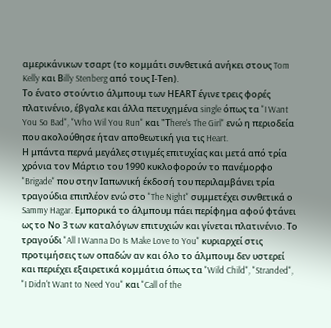αμερικάνικων τσαρτ (το κομμάτι συνθετικά ανήκει στους Tom Kelly και Βilly Stenberg από τους Ι-Τen).
Το ένατο στούντιο άλμπουμ των ΗΕΑRT έγινε τρεις φορές πλατινένιο, έβγαλε και άλλα πετυχημένα single όπως τα "I Want You So Bad", "Who Wil You Run" και "Τhere's The Girl" ενώ η περιοδεία που ακολούθησε ήταν αποθεωτική για τις Heart.
Η μπάντα περνά μεγάλες στιγμές επιτυχίας και μετά από τρία χρόνια τον Μάρτιο του 1990 κυκλοφορούν το πανέμορφο "Brigade" που στην Ιαπωνική έκδοσή του περιλαμβάνει τρία τραγούδια επιπλέον ενώ στο "The Night" συμμετέχει συνθετικά ο Sammy Hagar. Εμπορικά το άλμπουμ πάει περίφημα αφού φτάνει ως το Νο 3 των καταλόγων επιτυχιών και γίνεται πλατινένιο. Το τραγούδι "All I Wanna Do Is Make Love to You" κυριαρχεί στις προτιμήσεις των οπαδών αν και όλο το άλμπουμ δεν υστερεί και περιέχει εξαιρετικά κομμάτια όπως τα "Wild Child", "Stranded", "I Didn't Want to Need You" και "Call of the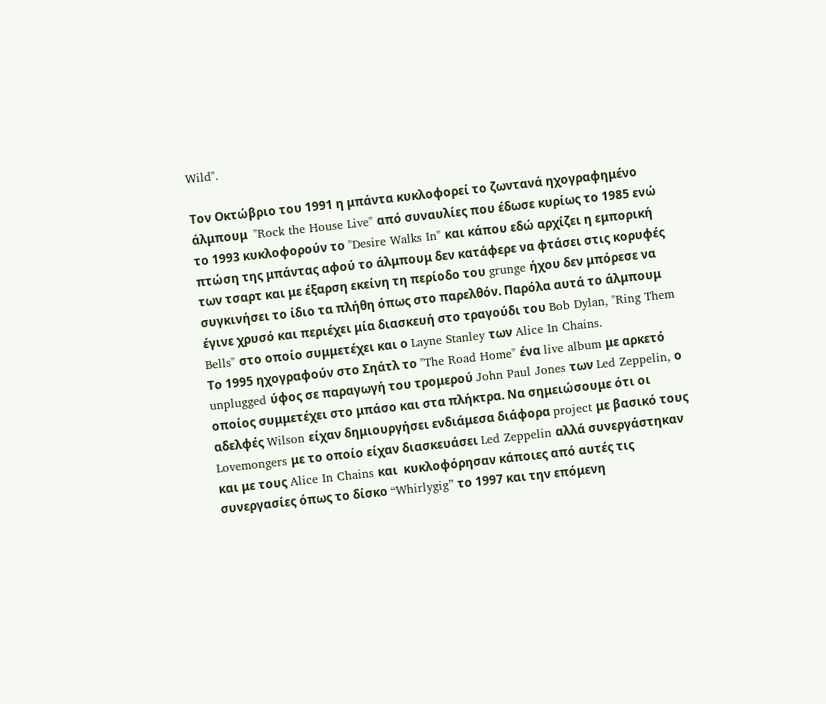Wild".

Τον Οκτώβριο του 1991 η μπάντα κυκλοφορεί το ζωντανά ηχογραφημένο άλμπουμ  "Rock the House Live" από συναυλίες που έδωσε κυρίως το 1985 ενώ το 1993 κυκλοφορούν το "Desire Walks In" και κάπου εδώ αρχίζει η εμπορική πτώση της μπάντας αφού το άλμπουμ δεν κατάφερε να φτάσει στις κορυφές των τσαρτ και με έξαρση εκείνη τη περίοδο του grunge ήχου δεν μπόρεσε να συγκινήσει το ίδιο τα πλήθη όπως στο παρελθόν. Παρόλα αυτά το άλμπουμ έγινε χρυσό και περιέχει μία διασκευή στο τραγούδι του Bob Dylan, "Ring Them Bells" στο οποίο συμμετέχει και ο Layne Stanley των Alice In Chains.
Το 1995 ηχογραφούν στο Σηάτλ το "The Road Home" ένα live album με αρκετό unplugged ύφος σε παραγωγή του τρομερού John Paul Jones των Led Zeppelin, ο οποίος συμμετέχει στο μπάσο και στα πλήκτρα. Να σημειώσουμε ότι οι αδελφές Wilson είχαν δημιουργήσει ενδιάμεσα διάφορα project με βασικό τους Lovemongers με το οποίο είχαν διασκευάσει Led Zeppelin αλλά συνεργάστηκαν και με τους Alice In Chains και  κυκλοφόρησαν κάποιες από αυτές τις συνεργασίες όπως το δίσκο “Whirlygig” το 1997 και την επόμενη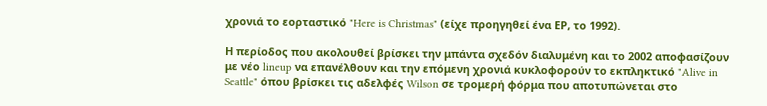χρονιά το εορταστικό "Here is Christmas" (είχε προηγηθεί ένα ΕΡ, το 1992).

Η περίοδος που ακολουθεί βρίσκει την μπάντα σχεδόν διαλυμένη και το 2002 αποφασίζουν με νέο lineup να επανέλθουν και την επόμενη χρονιά κυκλοφορούν το εκπληκτικό "Alive in Seattle" όπου βρίσκει τις αδελφές Wilson σε τρομερή φόρμα που αποτυπώνεται στο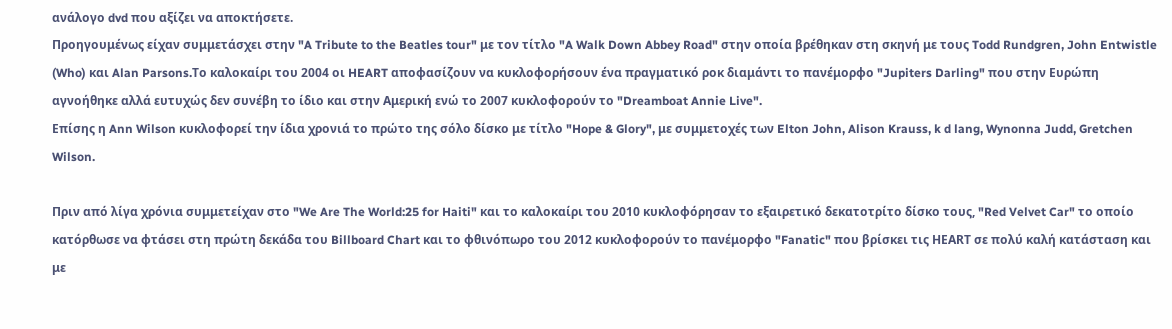ανάλογο dvd που αξίζει να αποκτήσετε.
Προηγουμένως είχαν συμμετάσχει στην "A Tribute to the Beatles tour" με τον τίτλο "A Walk Down Abbey Road" στην οποία βρέθηκαν στη σκηνή με τους Todd Rundgren, John Entwistle (Who) και Alan Parsons.Το καλοκαίρι του 2004 οι HEART αποφασίζουν να κυκλοφορήσουν ένα πραγματικό ροκ διαμάντι το πανέμορφο "Jupiters Darling" που στην Ευρώπη αγνοήθηκε αλλά ευτυχώς δεν συνέβη το ίδιο και στην Αμερική ενώ το 2007 κυκλοφορούν το "Dreamboat Annie Live".
Επίσης η Ann Wilson κυκλοφορεί την ίδια χρονιά το πρώτο της σόλο δίσκο με τίτλο "Hope & Glory", με συμμετοχές των Elton John, Alison Krauss, k d lang, Wynonna Judd, Gretchen Wilson.

Πριν από λίγα χρόνια συμμετείχαν στο "We Are The World:25 for Haiti" και το καλοκαίρι του 2010 κυκλοφόρησαν το εξαιρετικό δεκατοτρίτο δίσκο τους, "Red Velvet Car" το οποίο κατόρθωσε να φτάσει στη πρώτη δεκάδα του Billboard Chart και το φθινόπωρο του 2012 κυκλοφορούν το πανέμορφο "Fanatic" που βρίσκει τις ΗΕΑRT σε πολύ καλή κατάσταση και με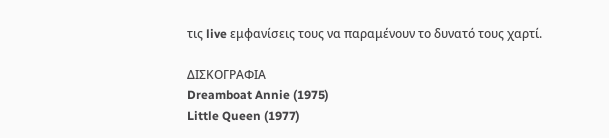τις live εμφανίσεις τους να παραμένουν το δυνατό τους χαρτί.

ΔΙΣΚΟΓΡΑΦΙΑ
Dreamboat Annie (1975)
Little Queen (1977)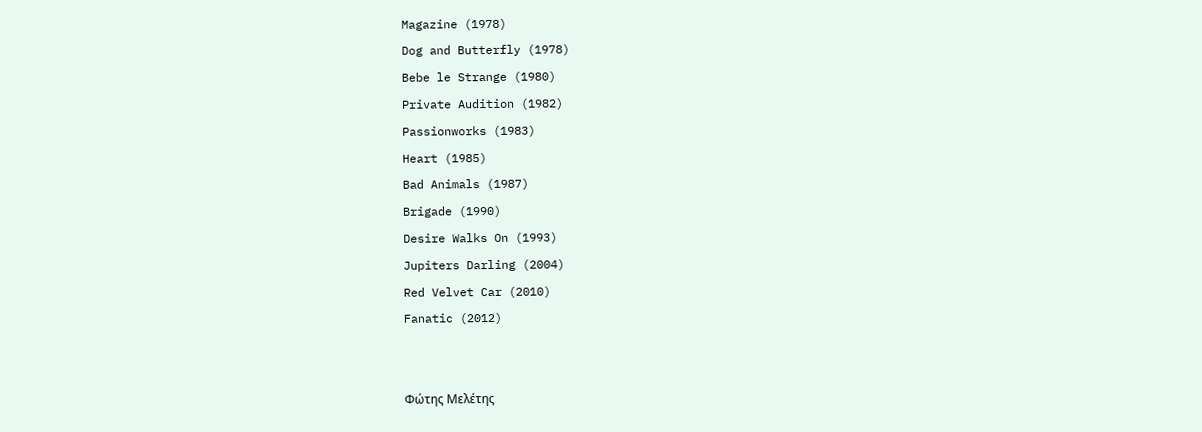Magazine (1978)
Dog and Butterfly (1978)
Bebe le Strange (1980)
Private Audition (1982)
Passionworks (1983)
Heart (1985)
Bad Animals (1987)
Brigade (1990)
Desire Walks On (1993)
Jupiters Darling (2004)
Red Velvet Car (2010)
Fanatic (2012)


Φώτης Μελέτης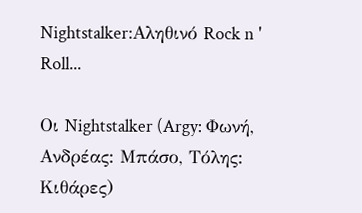Nightstalker:Αληθινό Rock n ' Roll...

Οι Nightstalker (Argy: Φωνή, Ανδρέας: Μπάσο, Τόλης: Κιθάρες)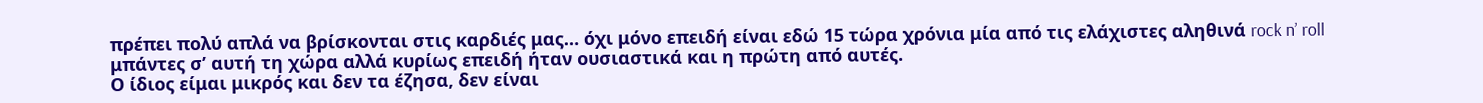πρέπει πολύ απλά να βρίσκονται στις καρδιές μας… όχι μόνο επειδή είναι εδώ 15 τώρα χρόνια μία από τις ελάχιστες αληθινά rock n’ roll μπάντες σ’ αυτή τη χώρα αλλά κυρίως επειδή ήταν ουσιαστικά και η πρώτη από αυτές.
Ο ίδιος είμαι μικρός και δεν τα έζησα, δεν είναι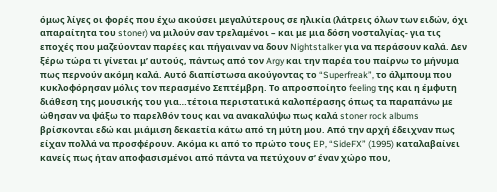όμως λίγες οι φορές που έχω ακούσει μεγαλύτερους σε ηλικία (λάτρεις όλων των ειδών, όχι απαραίτητα του stoner) να μιλούν σαν τρελαμένοι – και με μια δόση νοσταλγίας- για τις εποχές που μαζεύονταν παρέες και πήγαιναν να δουν Nightstalker για να περάσουν καλά. Δεν ξέρω τώρα τι γίνεται μ’ αυτούς, πάντως από τον Argy και την παρέα του παίρνω το μήνυμα πως περνούν ακόμη καλά. Αυτό διαπίστωσα ακούγοντας το “Superfreak”, το άλμπουμ που κυκλοφόρησαν μόλις τον περασμένο Σεπτέμβρη. Το απροσποίητο feeling της και η έμφυτη διάθεση της μουσικής του για…τέτοια περιστατικά καλοπέρασης όπως τα παραπάνω με ώθησαν να ψάξω το παρελθόν τους και να ανακαλύψω πως καλά stoner rock albums βρίσκονται εδώ και μιάμιση δεκαετία κάτω από τη μύτη μου. Από την αρχή έδειχναν πως είχαν πολλά να προσφέρουν. Ακόμα κι από το πρώτο τους EP, “SideFX” (1995) καταλαβαίνει κανείς πως ήταν αποφασισμένοι από πάντα να πετύχουν σ’ έναν χώρο που,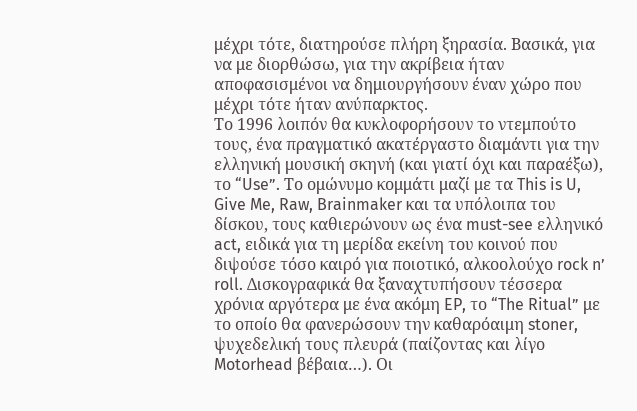μέχρι τότε, διατηρούσε πλήρη ξηρασία. Βασικά, για να με διορθώσω, για την ακρίβεια ήταν αποφασισμένοι να δημιουργήσουν έναν χώρο που μέχρι τότε ήταν ανύπαρκτος.
Το 1996 λοιπόν θα κυκλοφορήσουν το ντεμπούτο τους, ένα πραγματικό ακατέργαστο διαμάντι για την ελληνική μουσική σκηνή (και γιατί όχι και παραέξω), το “Use”. Το ομώνυμο κομμάτι μαζί με τα This is U, Give Me, Raw, Brainmaker και τα υπόλοιπα του δίσκου, τους καθιερώνουν ως ένα must-see ελληνικό act, ειδικά για τη μερίδα εκείνη του κοινού που διψούσε τόσο καιρό για ποιοτικό, αλκοολούχο rock n’ roll. Δισκογραφικά θα ξαναχτυπήσουν τέσσερα χρόνια αργότερα με ένα ακόμη EP, το “The Ritual” με το οποίο θα φανερώσουν την καθαρόαιμη stoner, ψυχεδελική τους πλευρά (παίζοντας και λίγο Motorhead βέβαια…). Οι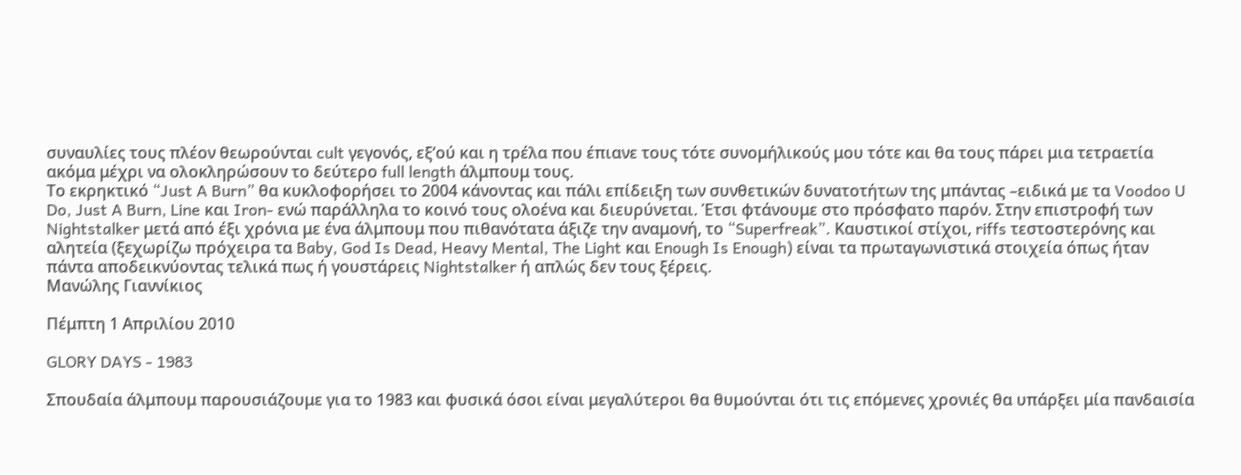συναυλίες τους πλέον θεωρούνται cult γεγονός, εξ‘ού και η τρέλα που έπιανε τους τότε συνομήλικούς μου τότε και θα τους πάρει μια τετραετία ακόμα μέχρι να ολοκληρώσουν το δεύτερο full length άλμπουμ τους.
Το εκρηκτικό “Just A Burn” θα κυκλοφορήσει το 2004 κάνοντας και πάλι επίδειξη των συνθετικών δυνατοτήτων της μπάντας –ειδικά με τα Voodoo U Do, Just A Burn, Line και Iron- ενώ παράλληλα το κοινό τους ολοένα και διευρύνεται. Έτσι φτάνουμε στο πρόσφατο παρόν. Στην επιστροφή των Nightstalker μετά από έξι χρόνια με ένα άλμπουμ που πιθανότατα άξιζε την αναμονή, το “Superfreak”. Καυστικοί στίχοι, riffs τεστοστερόνης και αλητεία (ξεχωρίζω πρόχειρα τα Baby, God Is Dead, Heavy Mental, The Light και Enough Is Enough) είναι τα πρωταγωνιστικά στοιχεία όπως ήταν πάντα αποδεικνύοντας τελικά πως ή γουστάρεις Nightstalker ή απλώς δεν τους ξέρεις.
Mανώλης Γιαννίκιος

Πέμπτη 1 Απριλίου 2010

GLORY DAYS - 1983

Σπουδαία άλμπουμ παρουσιάζουμε για το 1983 και φυσικά όσοι είναι μεγαλύτεροι θα θυμούνται ότι τις επόμενες χρονιές θα υπάρξει μία πανδαισία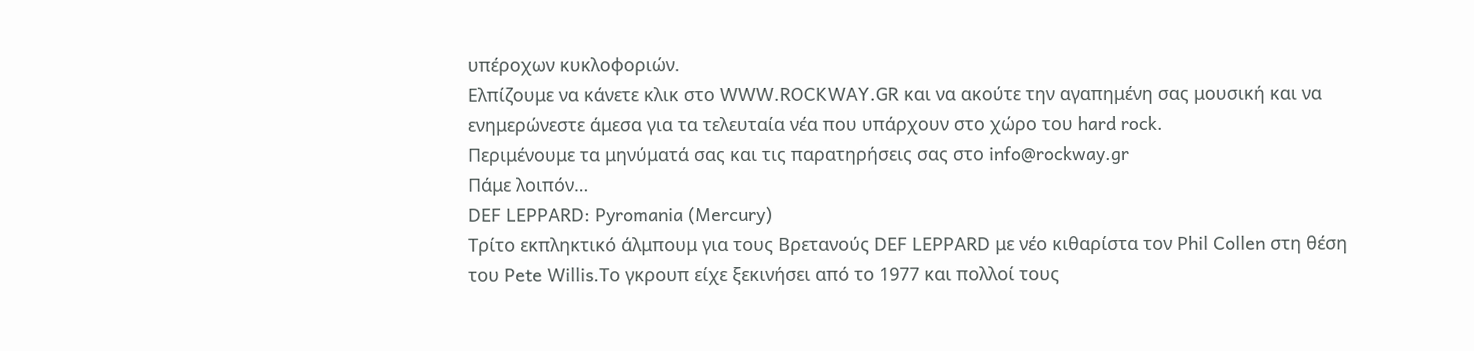υπέροχων κυκλοφοριών.
Ελπίζουμε να κάνετε κλικ στο WWW.ROCKWAY.GR και να ακούτε την αγαπημένη σας μουσική και να ενημερώνεστε άμεσα για τα τελευταία νέα που υπάρχουν στο χώρο του hard rock.
Περιμένουμε τα μηνύματά σας και τις παρατηρήσεις σας στο info@rockway.gr
Πάμε λοιπόν…
DEF LEPPARD: Pyromania (Mercury)
Τρίτο εκπληκτικό άλμπουμ για τους Βρετανούς DEF LEPPARD με νέο κιθαρίστα τον Phil Collen στη θέση του Pete Willis.Το γκρουπ είχε ξεκινήσει από το 1977 και πολλοί τους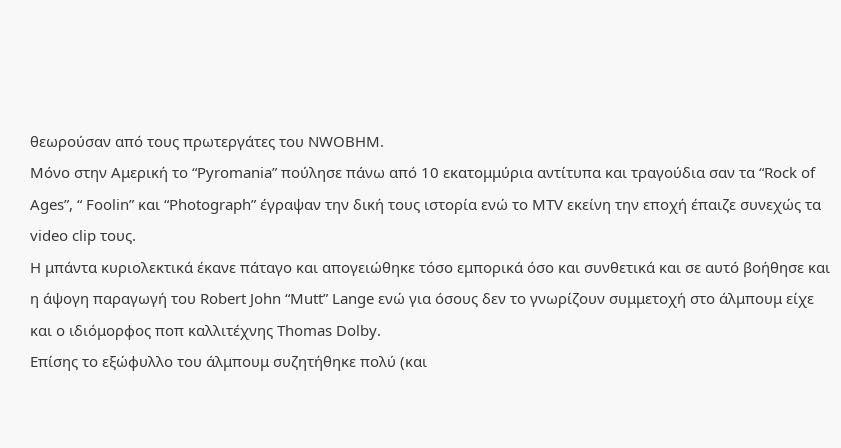θεωρούσαν από τους πρωτεργάτες του NWOBHM.
Μόνο στην Αμερική το “Pyromania” πούλησε πάνω από 10 εκατομμύρια αντίτυπα και τραγούδια σαν τα “Rock of Ages”, “ Foolin” και “Photograph” έγραψαν την δική τους ιστορία ενώ το MTV εκείνη την εποχή έπαιζε συνεχώς τα video clip τους.
Η μπάντα κυριολεκτικά έκανε πάταγο και απογειώθηκε τόσο εμπορικά όσο και συνθετικά και σε αυτό βοήθησε και η άψογη παραγωγή του Robert John “Mutt” Lange ενώ για όσους δεν το γνωρίζουν συμμετοχή στο άλμπουμ είχε και ο ιδιόμορφος ποπ καλλιτέχνης Thomas Dolby.
Επίσης το εξώφυλλο του άλμπουμ συζητήθηκε πολύ (και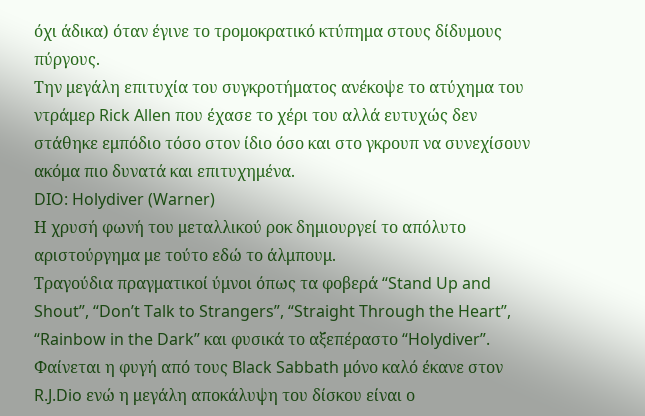όχι άδικα) όταν έγινε το τρομοκρατικό κτύπημα στους δίδυμους πύργους.
Την μεγάλη επιτυχία του συγκροτήματος ανέκοψε το ατύχημα του ντράμερ Rick Allen που έχασε το χέρι του αλλά ευτυχώς δεν στάθηκε εμπόδιο τόσο στον ίδιο όσο και στο γκρουπ να συνεχίσουν ακόμα πιο δυνατά και επιτυχημένα.
DIO: Holydiver (Warner)
Η χρυσή φωνή του μεταλλικού ροκ δημιουργεί το απόλυτο αριστούργημα με τούτο εδώ το άλμπουμ.
Τραγούδια πραγματικοί ύμνοι όπως τα φοβερά “Stand Up and Shout”, “Don’t Talk to Strangers”, “Straight Through the Heart”, “Rainbow in the Dark” και φυσικά το αξεπέραστο “Holydiver”.
Φαίνεται η φυγή από τους Black Sabbath μόνο καλό έκανε στον R.J.Dio ενώ η μεγάλη αποκάλυψη του δίσκου είναι ο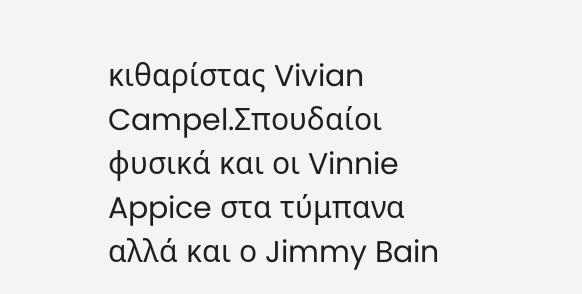κιθαρίστας Vivian Campel.Σπουδαίοι φυσικά και οι Vinnie Appice στα τύμπανα αλλά και ο Jimmy Bain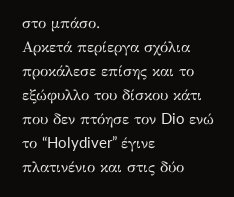στο μπάσο.
Αρκετά περίεργα σχόλια προκάλεσε επίσης και το εξώφυλλο του δίσκου κάτι που δεν πτόησε τον Dio ενώ το “Holydiver” έγινε πλατινένιο και στις δύο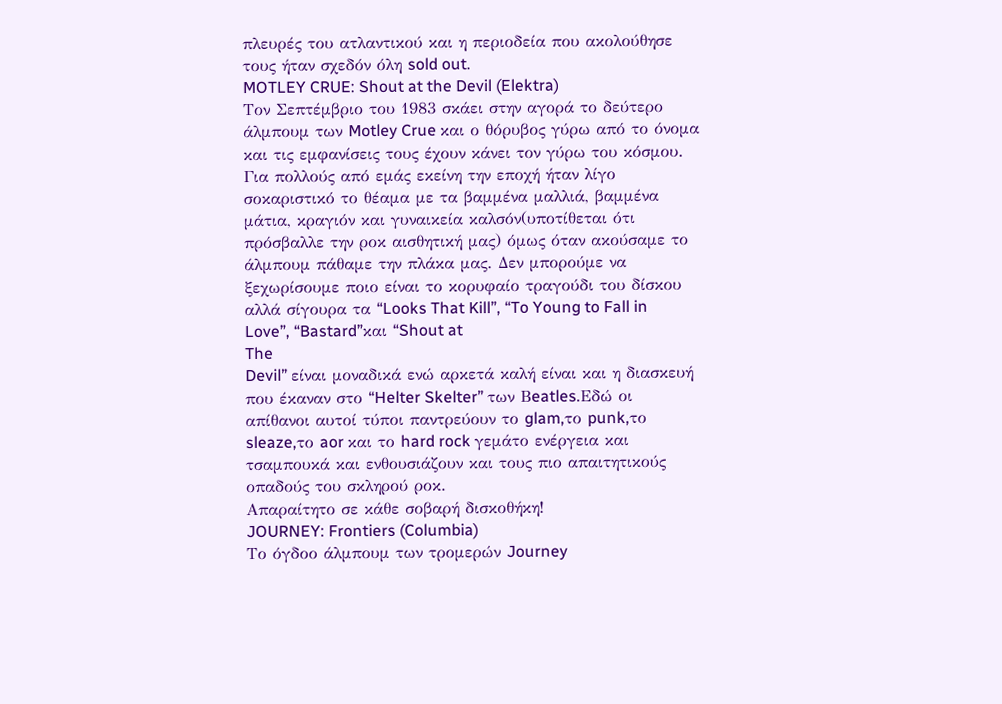πλευρές του ατλαντικού και η περιοδεία που ακολούθησε τους ήταν σχεδόν όλη sold out.
MOTLEY CRUE: Shout at the Devil (Elektra)
Τον Σεπτέμβριο του 1983 σκάει στην αγορά το δεύτερο άλμπουμ των Motley Crue και ο θόρυβος γύρω από το όνομα και τις εμφανίσεις τους έχουν κάνει τον γύρω του κόσμου. Για πολλούς από εμάς εκείνη την εποχή ήταν λίγο σοκαριστικό το θέαμα με τα βαμμένα μαλλιά, βαμμένα μάτια, κραγιόν και γυναικεία καλσόν(υποτίθεται ότι πρόσβαλλε την ροκ αισθητική μας) όμως όταν ακούσαμε το άλμπουμ πάθαμε την πλάκα μας. Δεν μπορούμε να ξεχωρίσουμε ποιο είναι το κορυφαίο τραγούδι του δίσκου αλλά σίγουρα τα “Looks That Kill”, “To Young to Fall in Love”, “Bastard”και “Shout at
The
Devil” είναι μοναδικά ενώ αρκετά καλή είναι και η διασκευή που έκαναν στο “Helter Skelter” των Βeatles.Εδώ οι απίθανοι αυτοί τύποι παντρεύουν το glam,το punk,το sleaze,το aor και το hard rock γεμάτο ενέργεια και τσαμπουκά και ενθουσιάζουν και τους πιο απαιτητικούς οπαδούς του σκληρού ροκ.
Απαραίτητο σε κάθε σοβαρή δισκοθήκη!
JOURNEY: Frontiers (Columbia)
Το όγδοο άλμπουμ των τρομερών Journey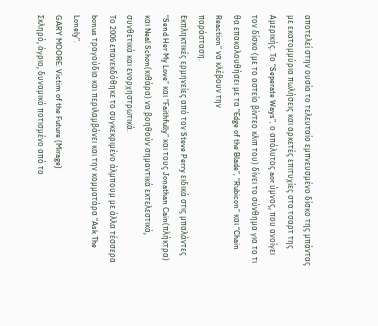αποτελεί στην ουσία το τελευταίο εμπνευσμένο δίσκο της μπάντας με εκατομμύρια πωλήσεις και αρκετές επιτυχίες στα τσαρτ της Αμερικής. Το “Seperate Ways”, ο απόλυτος aor ύμνος, που ανοίγει τον δίσκο (με το αστείο βίντεο κλιπ του) δίνει το σύνθημα για το τι θα επακολουθήσει με τα “Edge of the Blade”, “Rubicon” και “Chain Reaction” να κλέβουν την
παράσταση.
Εκπληκτικές ερμηνείες από τον Steve Perry ειδικά στις μπαλάντες “Send Her My Love” και “Faithfully” και τους Jonathan Cain(πλήκτρα) και Neal Schon(κιθάρα) να βοηθούν σημαντικά εκτελεστικά, συνθετικά και ενορχηστρωτικά.
Το 2006 επανεκδόθηκε το συγκεκριμένο άλμπουμ με άλλα τέσσερα bonus τραγούδια και περιλαμβάνει και την κομματάρα “Ask The Lonely”.
GARY MOORE: Victim of the Future (Mirage)
Σκληρό, άγριο, δυναμικό ποτισμένο από το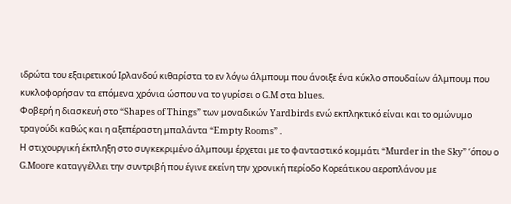ιδρώτα του εξαιρετικού Ιρλανδού κιθαρίστα το εν λόγω άλμπουμ που άνοιξε ένα κύκλο σπουδαίων άλμπουμ που κυκλοφορήσαν τα επόμενα χρόνια ώσπου να το γυρίσει ο G.M στα blues.
Φοβερή η διασκευή στο “Shapes of Things” των μοναδικών Yardbirds ενώ εκπληκτικό είναι και το ομώνυμο τραγούδι καθώς και η αξεπέραστη μπαλάντα “Empty Rooms” .
Η στιχουργική έκπληξη στο συγκεκριμένο άλμπουμ έρχεται με το φανταστικό κομμάτι “Murder in the Sky” ‘όπου ο G.Moore καταγγέλλει την συντριβή που έγινε εκείνη την χρονική περίοδο Κορεάτικου αεροπλάνου με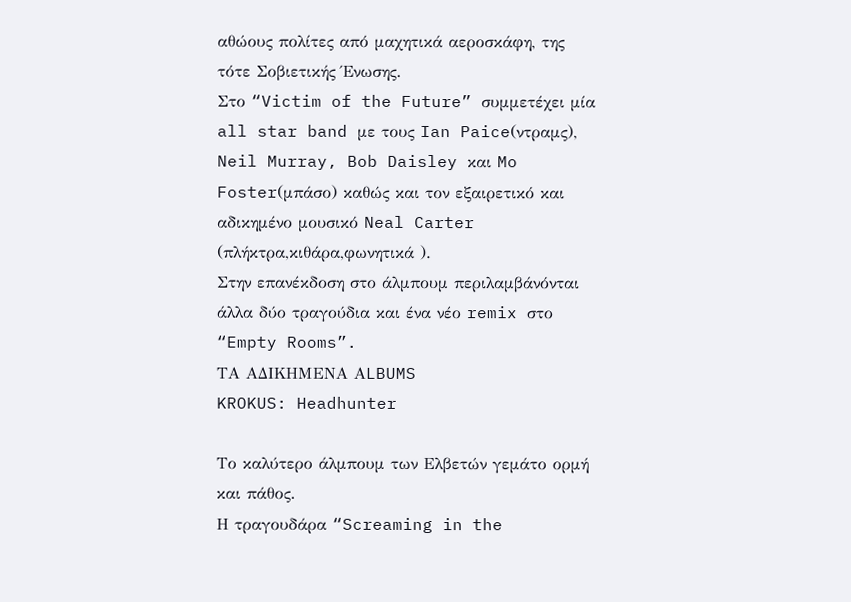αθώους πολίτες από μαχητικά αεροσκάφη, της τότε Σοβιετικής Ένωσης.
Στο “Victim of the Future” συμμετέχει μία all star band με τους Ian Paice(ντραμς), Neil Murray, Bob Daisley και Mo Foster(μπάσο) καθώς και τον εξαιρετικό και αδικημένο μουσικό Neal Carter (πλήκτρα,κιθάρα,φωνητικά ).
Στην επανέκδοση στο άλμπουμ περιλαμβάνόνται άλλα δύο τραγούδια και ένα νέο remix στο “Empty Rooms”.
ΤΑ ΑΔΙΚΗΜΕΝΑ ΑLBUMS
KROKUS: Headhunter

Το καλύτερο άλμπουμ των Ελβετών γεμάτο ορμή και πάθος.
Η τραγουδάρα “Screaming in the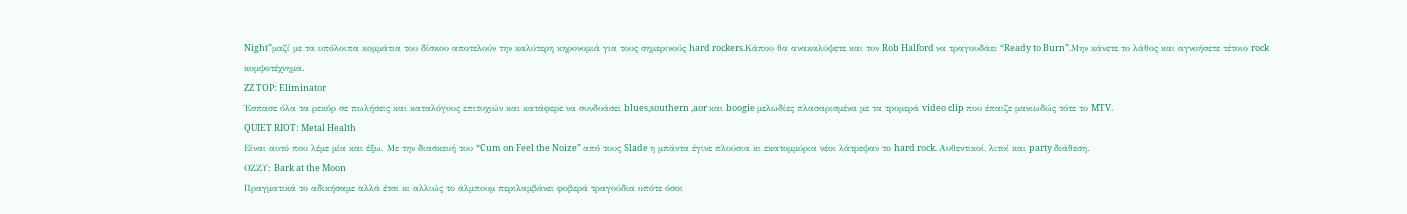Night”μαζί με τα υπόλοιπα κομμάτια του δίσκου αποτελούν την καλύτερη κηρονομιά για τους σημερινούς hard rockers.Κάπου θα ανακαλύψετε και τον Rob Halford να τραγουδάει “Ready to Burn”.Mην κάνετε το λάθος και αγνοήσετε τέτοιο rock κομψοτέχνημα.
ZZ TOP: Eliminator
Έσπασε όλα τα ρεκόρ σε πωλήσεις και καταλόγους επιτυχιών και κατάφερε να συνδυάσει blues,southern ,aor και boogie μελωδίες πλασαρισμένα με τα τρομερά video clip που έπαιζε μανιωδώς τότε το MTV.
QUIET RIOT: Metal Health
Eίναι αυτό που λέμε μία και έξω. Με την διασκευή του “Cum on Feel the Noize” από τους Slade η μπάντα έγινε πλούσια κι εκατομμύρια νέοι λάτρεψαν το hard rock. Αυθεντικοί, λιτοί και party διάθεση.
ΟΖΖΥ: Bark at the Moon
Πραγματικά το αδικήσαμε αλλά έτσι κι αλλιώς το άλμπουμ περιλαμβάνει φοβερά τραγούδια οπότε όσοι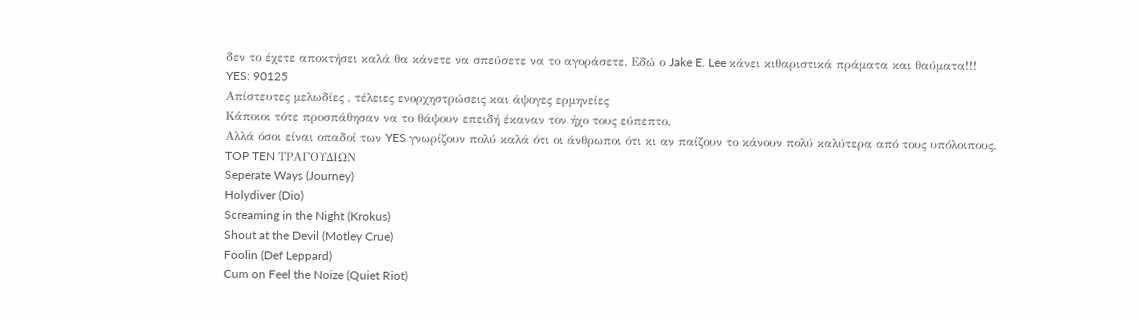δεν το έχετε αποκτήσει καλά θα κάνετε να σπεύσετε να το αγοράσετε. Εδώ ο Jake E. Lee κάνει κιθαριστικά πράματα και θαύματα!!!
YES: 90125
Απίστευτες μελωδίες , τέλειες ενορχηστρώσεις και άψογες ερμηνείες
Κάποιοι τότε προσπάθησαν να το θάψουν επειδή έκαναν τον ήχο τους εύπεπτο.
Αλλά όσοι είναι οπαδοί των YES γνωρίζουν πολύ καλά ότι οι άνθρωποι ότι κι αν παίζουν το κάνουν πολύ καλύτερα από τους υπόλοιπους.
TOP TEN ΤΡΑΓΟΥΔΙΩΝ
Seperate Ways (Journey)
Holydiver (Dio)
Screaming in the Night (Krokus)
Shout at the Devil (Motley Crue)
Foolin (Def Leppard)
Cum on Feel the Noize (Quiet Riot)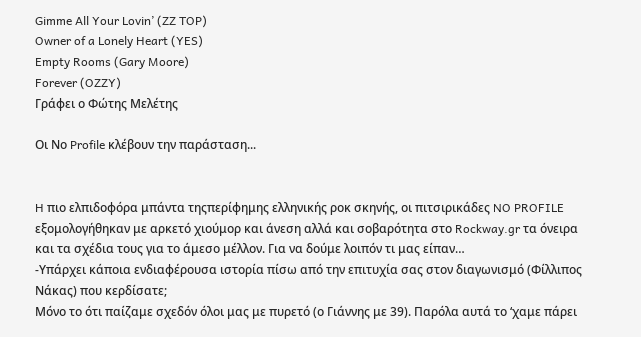Gimme All Your Lovin’ (ZZ TOP)
Owner of a Lonely Heart (YES)
Empty Rooms (Gary Moore)
Forever (OZZY)
Γράφει ο Φώτης Μελέτης

Oι Νο Profile κλέβουν την παράσταση...


H πιο ελπιδοφόρα μπάντα τηςπερίφημης ελληνικής ροκ σκηνής, οι πιτσιρικάδες NO PROFILE εξομολογήθηκαν με αρκετό χιούμορ και άνεση αλλά και σοβαρότητα στο Rockway.gr τα όνειρα και τα σχέδια τους για το άμεσο μέλλον. Για να δούμε λοιπόν τι μας είπαν…
-Υπάρχει κάποια ενδιαφέρουσα ιστορία πίσω από την επιτυχία σας στον διαγωνισμό (Φίλλιπος Νάκας) που κερδίσατε;
Μόνο το ότι παίζαμε σχεδόν όλοι μας με πυρετό (ο Γιάννης με 39). Παρόλα αυτά το ‘χαμε πάρει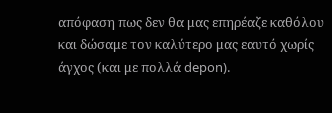απόφαση πως δεν θα μας επηρέαζε καθόλου και δώσαμε τον καλύτερο μας εαυτό χωρίς άγχος (και με πολλά depon).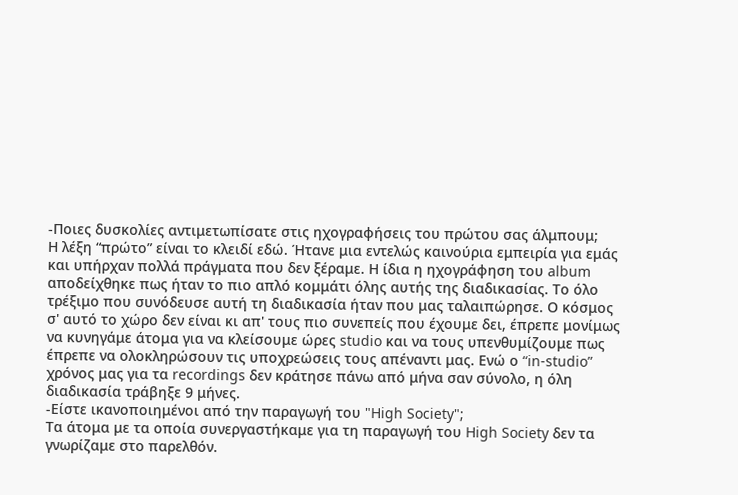-Ποιες δυσκολίες αντιμετωπίσατε στις ηχογραφήσεις του πρώτου σας άλμπουμ;
Η λέξη “πρώτο” είναι το κλειδί εδώ. Ήτανε μια εντελώς καινούρια εμπειρία για εμάς και υπήρχαν πολλά πράγματα που δεν ξέραμε. Η ίδια η ηχογράφηση του album αποδείχθηκε πως ήταν το πιο απλό κομμάτι όλης αυτής της διαδικασίας. Το όλο τρέξιμο που συνόδευσε αυτή τη διαδικασία ήταν που μας ταλαιπώρησε. Ο κόσμος σ' αυτό το χώρο δεν είναι κι απ' τους πιο συνεπείς που έχουμε δει, έπρεπε μονίμως να κυνηγάμε άτομα για να κλείσουμε ώρες studio και να τους υπενθυμίζουμε πως έπρεπε να ολοκληρώσουν τις υποχρεώσεις τους απέναντι μας. Ενώ ο “in-studio” χρόνος μας για τα recordings δεν κράτησε πάνω από μήνα σαν σύνολο, η όλη διαδικασία τράβηξε 9 μήνες.
-Είστε ικανοποιημένοι από την παραγωγή του "High Society";
Τα άτομα με τα οποία συνεργαστήκαμε για τη παραγωγή του High Society δεν τα γνωρίζαμε στο παρελθόν.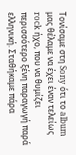Τονίσαμε στη Sony ότι το album μας θέλαμε να έχει έναν τελείως rock ήχο, που να θυμίζει περισσότερο ξένη παραγωγή παρά ελληνική. Σταθήκαμε πάρα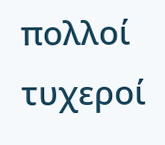πολλοί τυχεροί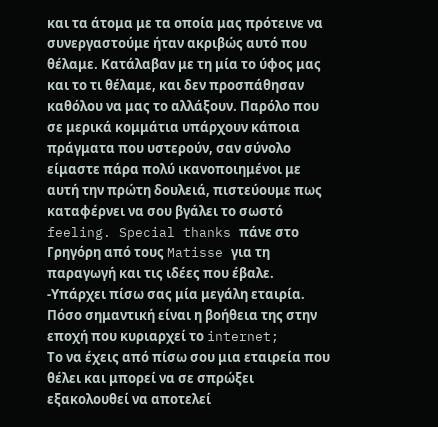και τα άτομα με τα οποία μας πρότεινε να συνεργαστούμε ήταν ακριβώς αυτό που θέλαμε. Κατάλαβαν με τη μία το ύφος μας και το τι θέλαμε, και δεν προσπάθησαν καθόλου να μας το αλλάξουν. Παρόλο που σε μερικά κομμάτια υπάρχουν κάποια πράγματα που υστερούν, σαν σύνολο είμαστε πάρα πολύ ικανοποιημένοι με αυτή την πρώτη δουλειά, πιστεύουμε πως καταφέρνει να σου βγάλει το σωστό feeling. Special thanks πάνε στο Γρηγόρη από τους Matisse για τη παραγωγή και τις ιδέες που έβαλε.
-Υπάρχει πίσω σας μία μεγάλη εταιρία. Πόσο σημαντική είναι η βοήθεια της στην εποχή που κυριαρχεί το internet;
Το να έχεις από πίσω σου μια εταιρεία που θέλει και μπορεί να σε σπρώξει εξακολουθεί να αποτελεί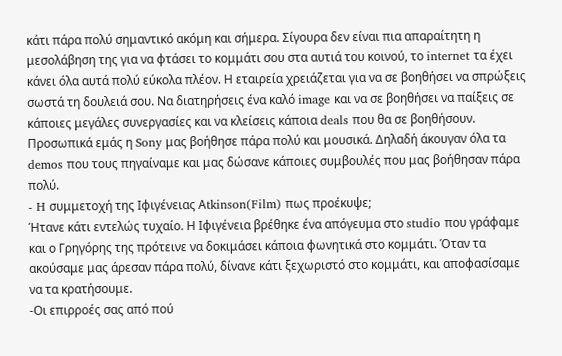κάτι πάρα πολύ σημαντικό ακόμη και σήμερα. Σίγουρα δεν είναι πια απαραίτητη η μεσολάβηση της για να φτάσει το κομμάτι σου στα αυτιά του κοινού, το internet τα έχει κάνει όλα αυτά πολύ εύκολα πλέον. Η εταιρεία χρειάζεται για να σε βοηθήσει να σπρώξεις σωστά τη δουλειά σου. Να διατηρήσεις ένα καλό image και να σε βοηθήσει να παίξεις σε κάποιες μεγάλες συνεργασίες και να κλείσεις κάποια deals που θα σε βοηθήσουν. Προσωπικά εμάς η Sony μας βοήθησε πάρα πολύ και μουσικά. Δηλαδή άκουγαν όλα τα demos που τους πηγαίναμε και μας δώσανε κάποιες συμβουλές που μας βοήθησαν πάρα πολύ.
- H συμμετοχή της Ιφιγένειας Αtkinson(Film) πως προέκυψε;
Ήτανε κάτι εντελώς τυχαίο. Η Ιφιγένεια βρέθηκε ένα απόγευμα στο studio που γράφαμε και ο Γρηγόρης της πρότεινε να δοκιμάσει κάποια φωνητικά στο κομμάτι. Όταν τα ακούσαμε μας άρεσαν πάρα πολύ, δίνανε κάτι ξεχωριστό στο κομμάτι, και αποφασίσαμε να τα κρατήσουμε.
-Οι επιρροές σας από πού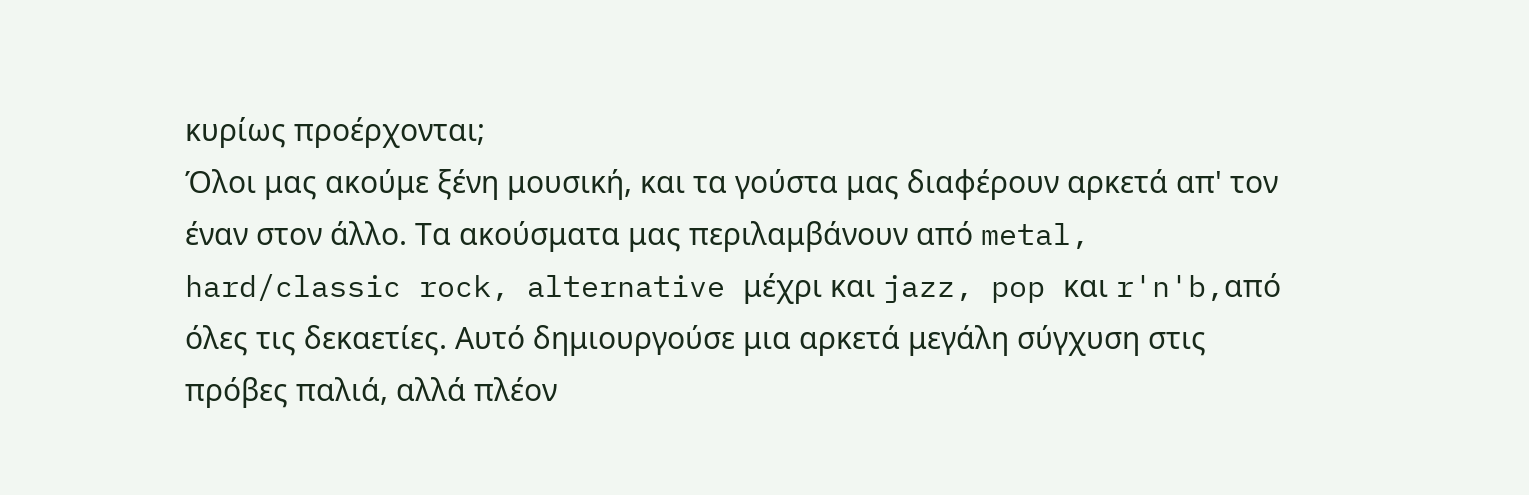κυρίως προέρχονται;
Όλοι μας ακούμε ξένη μουσική, και τα γούστα μας διαφέρουν αρκετά απ' τον έναν στον άλλο. Τα ακούσματα μας περιλαμβάνουν από metal, hard/classic rock, alternative μέχρι και jazz, pop και r'n'b,από όλες τις δεκαετίες. Αυτό δημιουργούσε μια αρκετά μεγάλη σύγχυση στις πρόβες παλιά, αλλά πλέον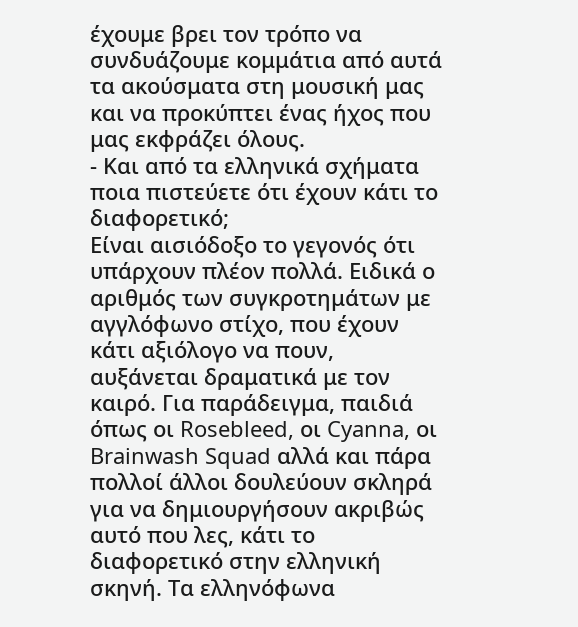έχουμε βρει τον τρόπο να συνδυάζουμε κομμάτια από αυτά τα ακούσματα στη μουσική μας και να προκύπτει ένας ήχος που μας εκφράζει όλους.
- Και από τα ελληνικά σχήματα ποια πιστεύετε ότι έχουν κάτι το διαφορετικό;
Είναι αισιόδοξο το γεγονός ότι υπάρχουν πλέον πολλά. Ειδικά ο αριθμός των συγκροτημάτων με αγγλόφωνο στίχο, που έχουν κάτι αξιόλογο να πουν, αυξάνεται δραματικά με τον καιρό. Για παράδειγμα, παιδιά όπως οι Rosebleed, οι Cyanna, οι Brainwash Squad αλλά και πάρα πολλοί άλλοι δουλεύουν σκληρά για να δημιουργήσουν ακριβώς αυτό που λες, κάτι το διαφορετικό στην ελληνική σκηνή. Τα ελληνόφωνα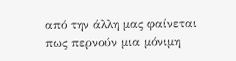από την άλλη μας φαίνεται πως περνούν μια μόνιμη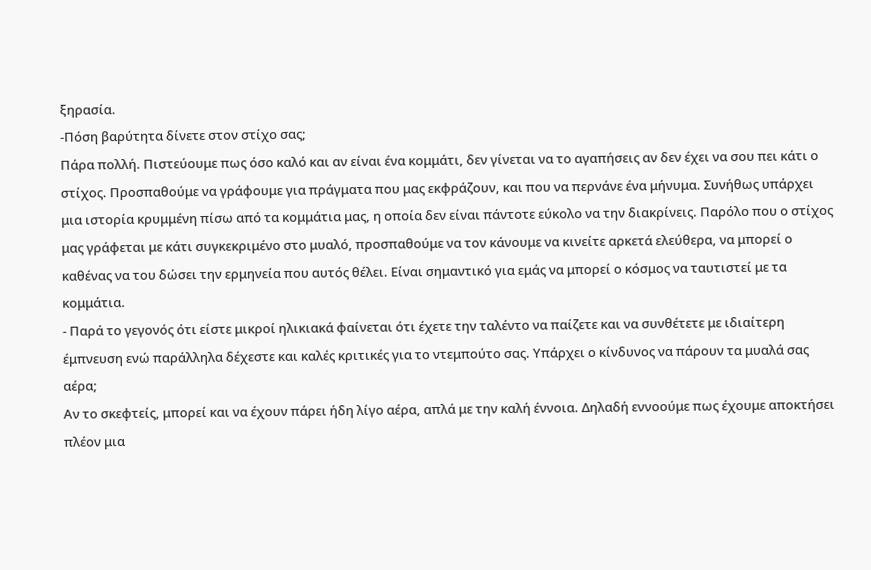ξηρασία.
-Πόση βαρύτητα δίνετε στον στίχο σας;
Πάρα πολλή. Πιστεύουμε πως όσο καλό και αν είναι ένα κομμάτι, δεν γίνεται να το αγαπήσεις αν δεν έχει να σου πει κάτι ο στίχος. Προσπαθούμε να γράφουμε για πράγματα που μας εκφράζουν, και που να περνάνε ένα μήνυμα. Συνήθως υπάρχει μια ιστορία κρυμμένη πίσω από τα κομμάτια μας, η οποία δεν είναι πάντοτε εύκολο να την διακρίνεις. Παρόλο που ο στίχος μας γράφεται με κάτι συγκεκριμένο στο μυαλό, προσπαθούμε να τον κάνουμε να κινείτε αρκετά ελεύθερα, να μπορεί ο καθένας να του δώσει την ερμηνεία που αυτός θέλει. Είναι σημαντικό για εμάς να μπορεί ο κόσμος να ταυτιστεί με τα κομμάτια.
- Παρά το γεγονός ότι είστε μικροί ηλικιακά φαίνεται ότι έχετε την ταλέντο να παίζετε και να συνθέτετε με ιδιαίτερη έμπνευση ενώ παράλληλα δέχεστε και καλές κριτικές για το ντεμπούτο σας. Υπάρχει ο κίνδυνος να πάρουν τα μυαλά σας αέρα;
Αν το σκεφτείς, μπορεί και να έχουν πάρει ήδη λίγο αέρα, απλά με την καλή έννοια. Δηλαδή εννοούμε πως έχουμε αποκτήσει πλέον μια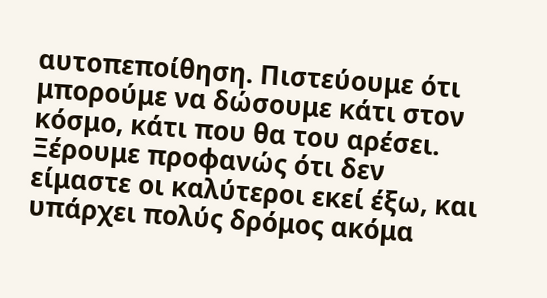αυτοπεποίθηση. Πιστεύουμε ότι μπορούμε να δώσουμε κάτι στον κόσμο, κάτι που θα του αρέσει. Ξέρουμε προφανώς ότι δεν είμαστε οι καλύτεροι εκεί έξω, και υπάρχει πολύς δρόμος ακόμα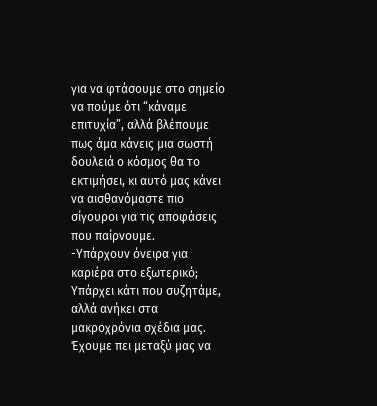για να φτάσουμε στο σημείο να πούμε ότι “κάναμε επιτυχία”, αλλά βλέπουμε πως άμα κάνεις μια σωστή δουλειά ο κόσμος θα το εκτιμήσει, κι αυτό μας κάνει να αισθανόμαστε πιο σίγουροι για τις αποφάσεις που παίρνουμε.
-Υπάρχουν όνειρα για καριέρα στο εξωτερικό;
Υπάρχει κάτι που συζητάμε, αλλά ανήκει στα μακροχρόνια σχέδια μας. Έχουμε πει μεταξύ μας να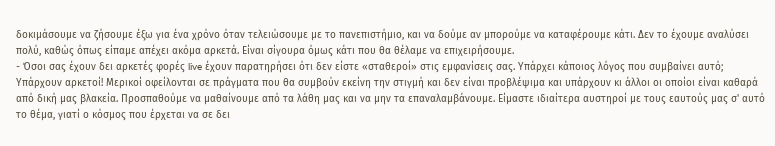δοκιμάσουμε να ζήσουμε έξω για ένα χρόνο όταν τελειώσουμε με το πανεπιστήμιο, και να δούμε αν μπορούμε να καταφέρουμε κάτι. Δεν το έχουμε αναλύσει πολύ, καθώς όπως είπαμε απέχει ακόμα αρκετά. Είναι σίγουρα όμως κάτι που θα θέλαμε να επιχειρήσουμε.
- Όσοι σας έχουν δει αρκετές φορές live έχουν παρατηρήσει ότι δεν είστε «σταθεροί» στις εμφανίσεις σας. Υπάρχει κάποιος λόγος που συμβαίνει αυτό;
Υπάρχουν αρκετοί! Μερικοί οφείλονται σε πράγματα που θα συμβούν εκείνη την στιγμή και δεν είναι προβλέψιμα και υπάρχουν κι άλλοι οι οποίοι είναι καθαρά από δική μας βλακεία. Προσπαθούμε να μαθαίνουμε από τα λάθη μας και να μην τα επαναλαμβάνουμε. Είμαστε ιδιαίτερα αυστηροί με τους εαυτούς μας σ' αυτό το θέμα, γιατί ο κόσμος που έρχεται να σε δει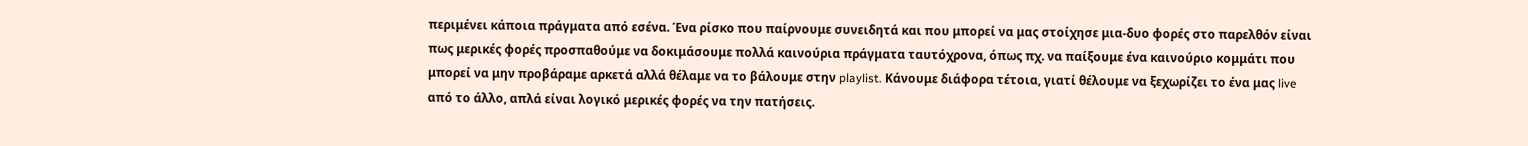περιμένει κάποια πράγματα από εσένα. Ένα ρίσκο που παίρνουμε συνειδητά και που μπορεί να μας στοίχησε μια-δυο φορές στο παρελθόν είναι πως μερικές φορές προσπαθούμε να δοκιμάσουμε πολλά καινούρια πράγματα ταυτόχρονα, όπως πχ. να παίξουμε ένα καινούριο κομμάτι που μπορεί να μην προβάραμε αρκετά αλλά θέλαμε να το βάλουμε στην playlist. Κάνουμε διάφορα τέτοια, γιατί θέλουμε να ξεχωρίζει το ένα μας live από το άλλο, απλά είναι λογικό μερικές φορές να την πατήσεις.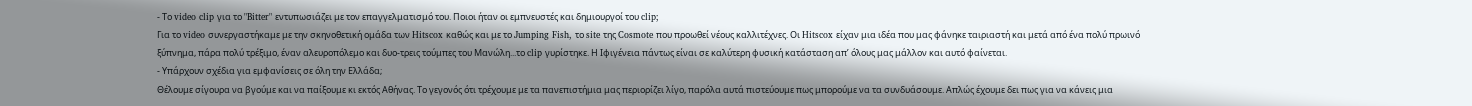- Το video clip για το "Bitter" εντυπωσιάζει με τον επαγγελματισμό του. Ποιοι ήταν οι εμπνευστές και δημιουργοί του clip;
Για το video συνεργαστήκαμε με την σκηνοθετική ομάδα των Hitscox καθώς και με το Jumping Fish, το site της Cosmote που προωθεί νέους καλλιτέχνες. Οι Hitscox είχαν μια ιδέα που μας φάνηκε ταιριαστή και μετά από ένα πολύ πρωινό ξύπνημα, πάρα πολύ τρέξιμο, έναν αλευροπόλεμο και δυο-τρεις τούμπες του Μανώλη...το clip γυρίστηκε. Η Ιφιγένεια πάντως είναι σε καλύτερη φυσική κατάσταση απ’ όλους μας μάλλον και αυτό φαίνεται.
- Υπάρχουν σχέδια για εμφανίσεις σε όλη την Ελλάδα;
Θέλουμε σίγουρα να βγούμε και να παίξουμε κι εκτός Αθήνας. Το γεγονός ότι τρέχουμε με τα πανεπιστήμια μας περιορίζει λίγο, παρόλα αυτά πιστεύουμε πως μπορούμε να τα συνδυάσουμε. Απλώς έχουμε δει πως για να κάνεις μια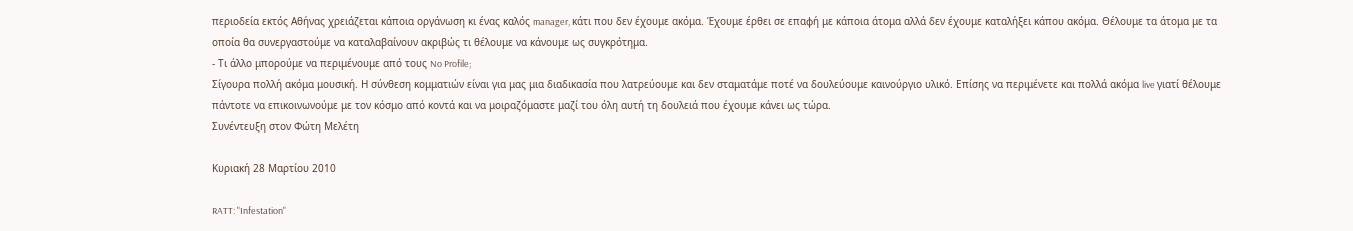περιοδεία εκτός Αθήνας χρειάζεται κάποια οργάνωση κι ένας καλός manager, κάτι που δεν έχουμε ακόμα. Έχουμε έρθει σε επαφή με κάποια άτομα αλλά δεν έχουμε καταλήξει κάπου ακόμα. Θέλουμε τα άτομα με τα οποία θα συνεργαστούμε να καταλαβαίνουν ακριβώς τι θέλουμε να κάνουμε ως συγκρότημα.
- Τι άλλο μπορούμε να περιμένουμε από τους No Profile;
Σίγουρα πολλή ακόμα μουσική. Η σύνθεση κομματιών είναι για μας μια διαδικασία που λατρεύουμε και δεν σταματάμε ποτέ να δουλεύουμε καινούργιο υλικό. Επίσης να περιμένετε και πολλά ακόμα live γιατί θέλουμε πάντοτε να επικοινωνούμε με τον κόσμο από κοντά και να μοιραζόμαστε μαζί του όλη αυτή τη δουλειά που έχουμε κάνει ως τώρα.
Συνέντευξη στον Φώτη Μελέτη

Κυριακή 28 Μαρτίου 2010

RATT: "Infestation"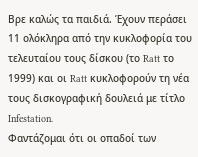Βρε καλώς τα παιδιά. Έχουν περάσει 11 ολόκληρα από την κυκλοφορία του τελευταίου τους δίσκου (το Ratt το 1999) και οι Ratt κυκλοφορούν τη νέα τους δισκογραφική δουλειά με τίτλο Infestation.
Φαντάζομαι ότι οι οπαδοί των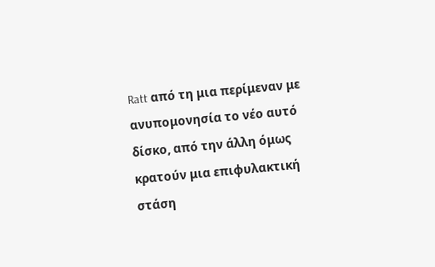Ratt από τη μια περίμεναν με ανυπομονησία το νέο αυτό δίσκο, από την άλλη όμως κρατούν μια επιφυλακτική στάση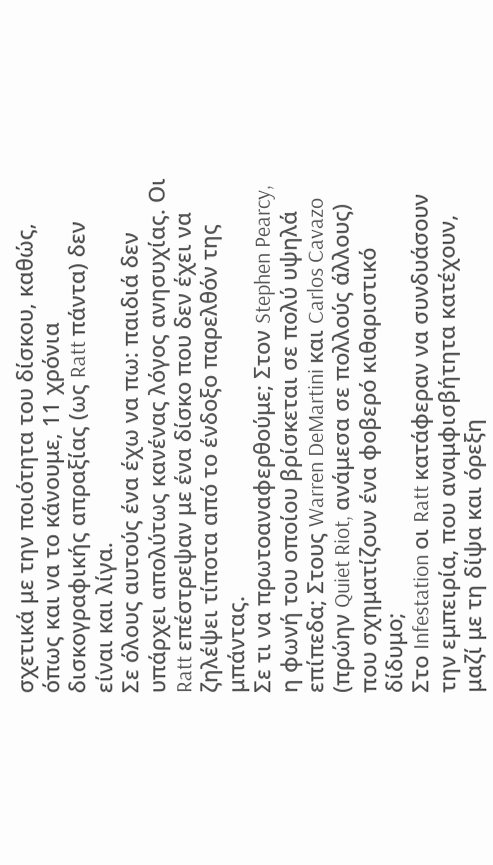σχετικά με την ποιότητα του δίσκου, καθώς, όπως και να το κάνουμε, 11 χρόνια δισκογραφικής απραξίας (ως Ratt πάντα) δεν είναι και λίγα.
Σε όλους αυτούς ένα έχω να πω: παιδιά δεν υπάρχει απολύτως κανένας λόγος ανησυχίας. Οι Ratt επέστρεψαν με ένα δίσκο που δεν έχει να ζηλέψει τίποτα από το ένδοξο παρελθόν της μπάντας.
Σε τι να πρωτοαναφερθούμε; Στον Stephen Pearcy, η φωνή του οποίου βρίσκεται σε πολύ υψηλά επίπεδα; Στους Warren DeMartini και Carlos Cavazo (πρώην Quiet Riot, ανάμεσα σε πολλούς άλλους) που σχηματίζουν ένα φοβερό κιθαριστικό δίδυμο;
Στο Infestation οι Ratt κατάφεραν να συνδυάσουν την εμπειρία, που αναμφισβήτητα κατέχουν, μαζί με τη δίψα και όρεξη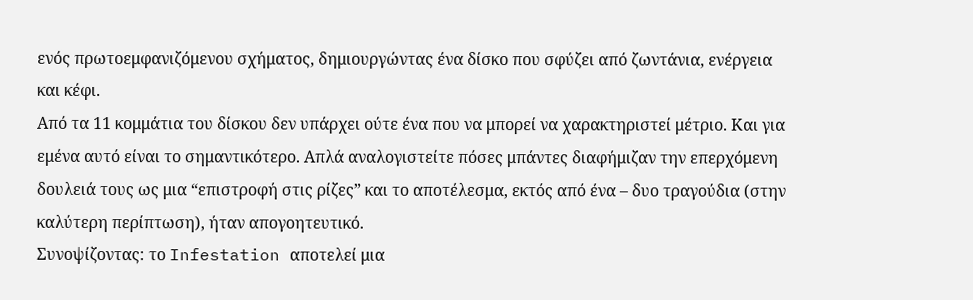ενός πρωτοεμφανιζόμενου σχήματος, δημιουργώντας ένα δίσκο που σφύζει από ζωντάνια, ενέργεια και κέφι.
Από τα 11 κομμάτια του δίσκου δεν υπάρχει ούτε ένα που να μπορεί να χαρακτηριστεί μέτριο. Και για εμένα αυτό είναι το σημαντικότερο. Απλά αναλογιστείτε πόσες μπάντες διαφήμιζαν την επερχόμενη δουλειά τους ως μια “επιστροφή στις ρίζες” και το αποτέλεσμα, εκτός από ένα – δυο τραγούδια (στην καλύτερη περίπτωση), ήταν απογοητευτικό.
Συνοψίζοντας: το Infestation αποτελεί μια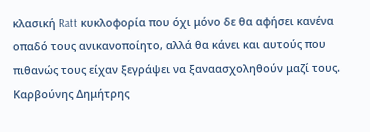κλασική Ratt κυκλοφορία που όχι μόνο δε θα αφήσει κανένα οπαδό τους ανικανοποίητο, αλλά θα κάνει και αυτούς που πιθανώς τους είχαν ξεγράψει να ξαναασχοληθούν μαζί τους.
Καρβούνης Δημήτρης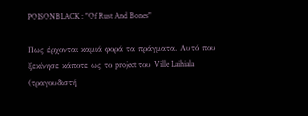POISONBLACK : "Of Rust And Bones"

Πως έρχονται καμιά φορά τα πράγματα. Αυτό που ξεκίνησε κάποτε ως το project του Ville Laihiala (τραγουδιστή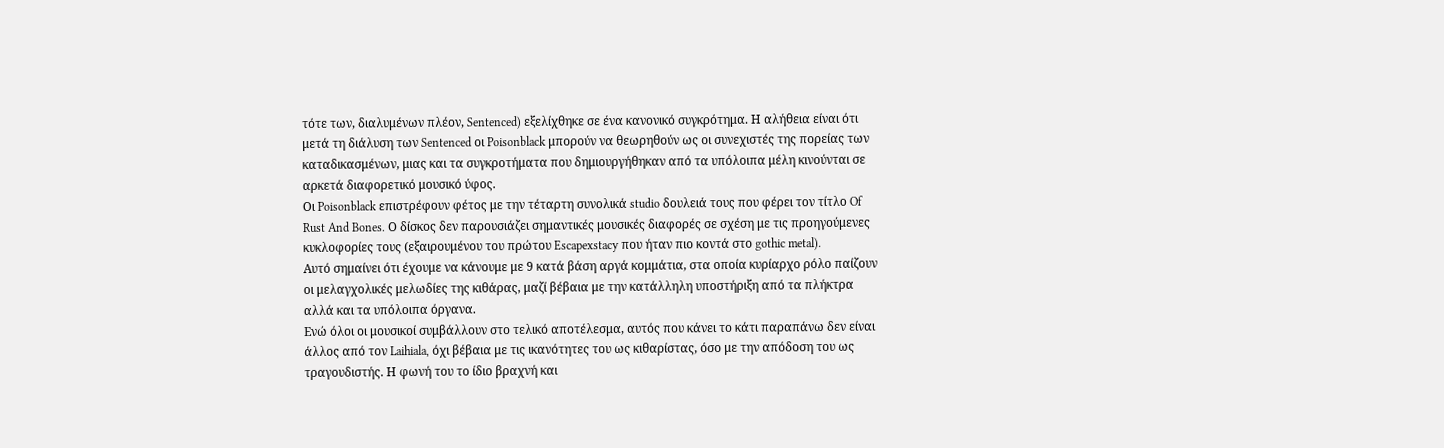τότε των, διαλυμένων πλέον, Sentenced) εξελίχθηκε σε ένα κανονικό συγκρότημα. Η αλήθεια είναι ότι μετά τη διάλυση των Sentenced οι Poisonblack μπορούν να θεωρηθούν ως οι συνεχιστές της πορείας των καταδικασμένων, μιας και τα συγκροτήματα που δημιουργήθηκαν από τα υπόλοιπα μέλη κινούνται σε αρκετά διαφορετικό μουσικό ύφος.
Οι Poisonblack επιστρέφουν φέτος με την τέταρτη συνολικά studio δουλειά τους που φέρει τον τίτλο Of Rust And Bones. Ο δίσκος δεν παρουσιάζει σημαντικές μουσικές διαφορές σε σχέση με τις προηγούμενες κυκλοφορίες τους (εξαιρουμένου του πρώτου Escapexstacy που ήταν πιο κοντά στο gothic metal).
Αυτό σημαίνει ότι έχουμε να κάνουμε με 9 κατά βάση αργά κομμάτια, στα οποία κυρίαρχο ρόλο παίζουν οι μελαγχολικές μελωδίες της κιθάρας, μαζί βέβαια με την κατάλληλη υποστήριξη από τα πλήκτρα αλλά και τα υπόλοιπα όργανα.
Ενώ όλοι οι μουσικοί συμβάλλουν στο τελικό αποτέλεσμα, αυτός που κάνει το κάτι παραπάνω δεν είναι άλλος από τον Laihiala, όχι βέβαια με τις ικανότητες του ως κιθαρίστας, όσο με την απόδοση του ως τραγουδιστής. Η φωνή του το ίδιο βραχνή και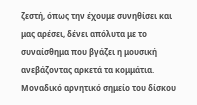ζεστή, όπως την έχουμε συνηθίσει και μας αρέσει, δένει απόλυτα με το συναίσθημα που βγάζει η μουσική ανεβάζοντας αρκετά τα κομμάτια.
Μοναδικό αρνητικό σημείο του δίσκου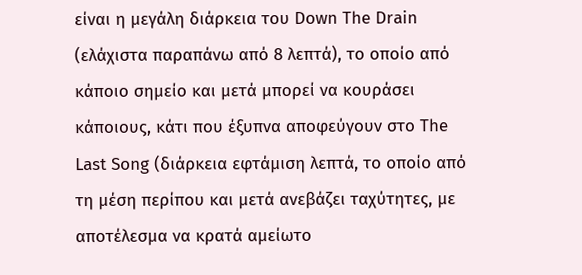είναι η μεγάλη διάρκεια του Down The Drain (ελάχιστα παραπάνω από 8 λεπτά), το οποίο από κάποιο σημείο και μετά μπορεί να κουράσει κάποιους, κάτι που έξυπνα αποφεύγουν στο The Last Song (διάρκεια εφτάμιση λεπτά, το οποίο από τη μέση περίπου και μετά ανεβάζει ταχύτητες, με αποτέλεσμα να κρατά αμείωτο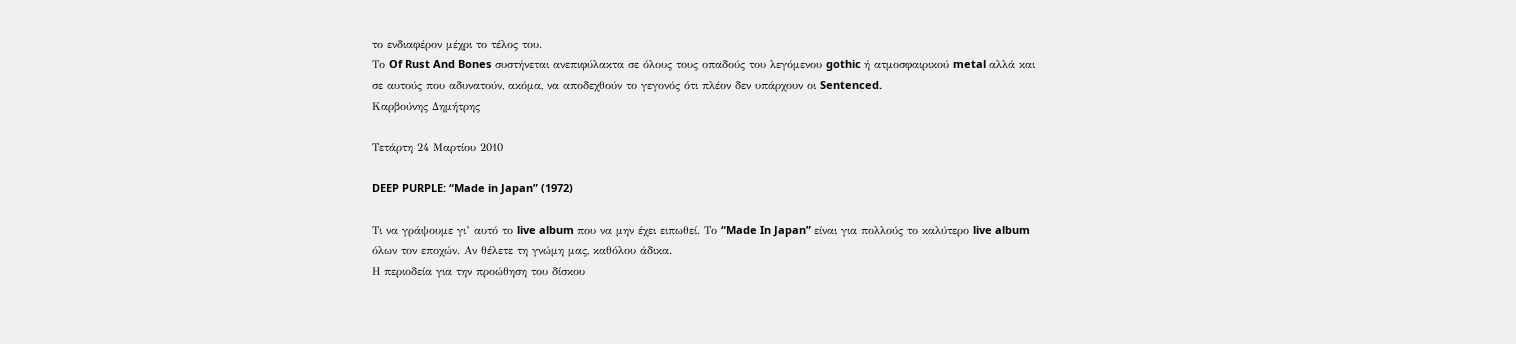το ενδιαφέρον μέχρι το τέλος του.
Το Of Rust And Bones συστήνεται ανεπιφύλακτα σε όλους τους οπαδούς του λεγόμενου gothic ή ατμοσφαιρικού metal αλλά και σε αυτούς που αδυνατούν, ακόμα, να αποδεχθούν το γεγονός ότι πλέον δεν υπάρχουν οι Sentenced.
Καρβούνης Δημήτρης

Τετάρτη 24 Μαρτίου 2010

DEEP PURPLE: “Made in Japan” (1972)

Τι να γράψουμε γι’ αυτό το live album που να μην έχει ειπωθεί. Το “Made In Japan” είναι για πολλούς το καλύτερο live album όλων τον εποχών. Αν θέλετε τη γνώμη μας, καθόλου άδικα.
Η περιοδεία για την προώθηση του δίσκου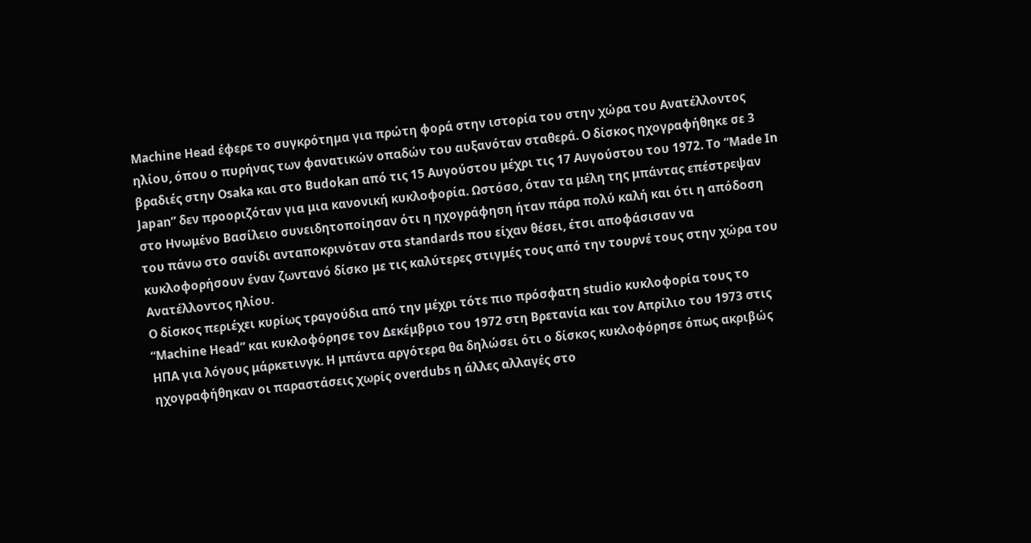Μachine Head έφερε το συγκρότημα για πρώτη φορά στην ιστορία του στην χώρα του Ανατέλλοντος ηλίου, όπου ο πυρήνας των φανατικών οπαδών του αυξανόταν σταθερά. Ο δίσκος ηχογραφήθηκε σε 3 βραδιές στην Osaka και στο Budokan από τις 15 Αυγούστου μέχρι τις 17 Αυγούστου του 1972. Το “Made In Japan” δεν προοριζόταν για μια κανονική κυκλοφορία. Ωστόσο, όταν τα μέλη της μπάντας επέστρεψαν στο Ηνωμένο Βασίλειο συνειδητοποίησαν ότι η ηχογράφηση ήταν πάρα πολύ καλή και ότι η απόδοση του πάνω στο σανίδι ανταποκρινόταν στα standards που είχαν θέσει, έτσι αποφάσισαν να κυκλοφορήσουν έναν ζωντανό δίσκο με τις καλύτερες στιγμές τους από την τουρνέ τους στην χώρα του Ανατέλλοντος ηλίου.
Ο δίσκος περιέχει κυρίως τραγούδια από την μέχρι τότε πιο πρόσφατη studio κυκλοφορία τους το “Μachine Head” και κυκλοφόρησε τον Δεκέμβριο του 1972 στη Βρετανία και τον Απρίλιο του 1973 στις ΗΠΑ για λόγους μάρκετινγκ. Η μπάντα αργότερα θα δηλώσει ότι ο δίσκος κυκλοφόρησε όπως ακριβώς ηχογραφήθηκαν οι παραστάσεις χωρίς overdubs η άλλες αλλαγές στο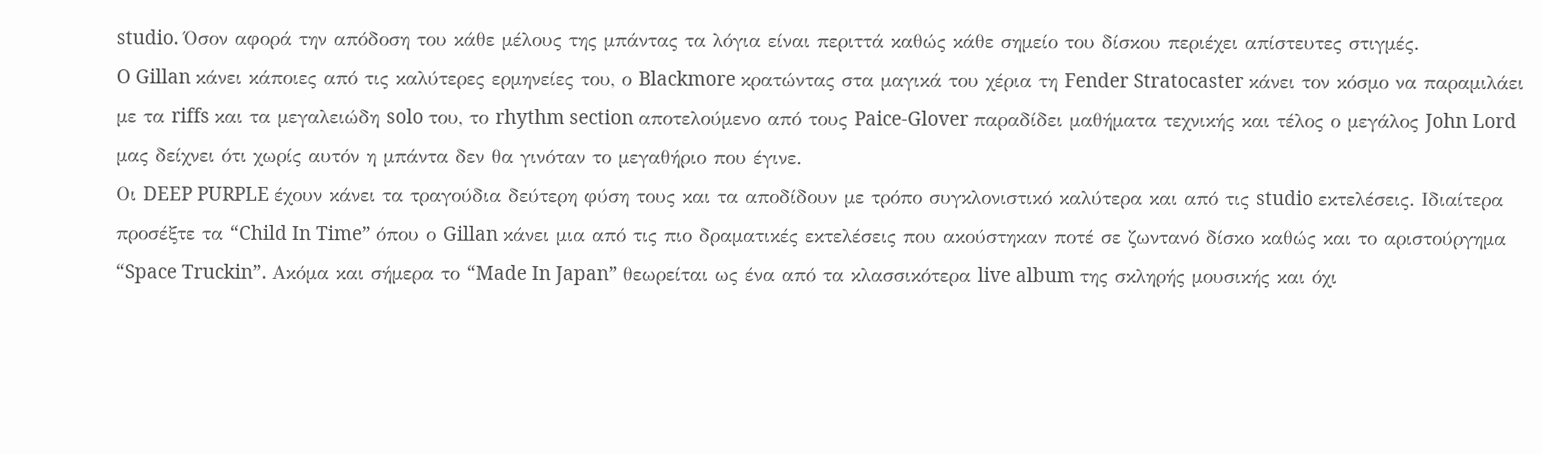studio. Όσον αφορά την απόδοση του κάθε μέλους της μπάντας τα λόγια είναι περιττά καθώς κάθε σημείο του δίσκου περιέχει απίστευτες στιγμές.
O Gillan κάνει κάποιες από τις καλύτερες ερμηνείες του, ο Blackmore κρατώντας στα μαγικά του χέρια τη Fender Stratocaster κάνει τον κόσμο να παραμιλάει με τα riffs και τα μεγαλειώδη solo του, το rhythm section αποτελούμενο από τους Paice-Glover παραδίδει μαθήματα τεχνικής και τέλος ο μεγάλος John Lord μας δείχνει ότι χωρίς αυτόν η μπάντα δεν θα γινόταν το μεγαθήριο που έγινε.
Οι DEEP PURPLE έχουν κάνει τα τραγούδια δεύτερη φύση τους και τα αποδίδουν με τρόπο συγκλονιστικό καλύτερα και από τις studio εκτελέσεις. Ιδιαίτερα προσέξτε τα “Child In Time” όπου ο Gillan κάνει μια από τις πιο δραματικές εκτελέσεις που ακούστηκαν ποτέ σε ζωντανό δίσκο καθώς και το αριστούργημα “Space Truckin”. Ακόμα και σήμερα το “Made In Japan” θεωρείται ως ένα από τα κλασσικότερα live album της σκληρής μουσικής και όχι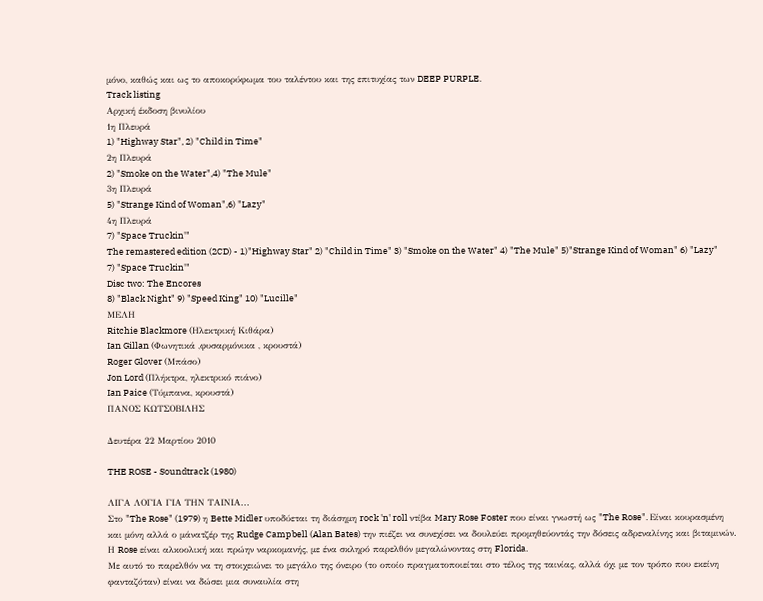μόνο, καθώς και ως το αποκορύφωμα του ταλέντου και της επιτυχίας των DEEP PURPLE.
Track listing
Αρχική έκδοση βινυλίου
1η Πλευρά
1) "Highway Star", 2) "Child in Time"
2η Πλευρά
2) "Smoke on the Water",4) "The Mule"
3η Πλευρά
5) "Strange Kind of Woman",6) "Lazy"
4η Πλευρά
7) "Space Truckin'"
The remastered edition (2CD) - 1)"Highway Star" 2) "Child in Time" 3) "Smoke on the Water" 4) "The Mule" 5)"Strange Kind of Woman" 6) "Lazy" 7) "Space Truckin'"
Disc two: The Encores
8) "Black Night" 9) "Speed King" 10) "Lucille"
ΜΕΛΗ
Ritchie Blackmore (Ηλεκτρική Κιθάρα)
Ian Gillan (Φωνητικά ,φυσαρμόνικα , κρουστά)
Roger Glover (Μπάσο)
Jon Lord (Πλήκτρα, ηλεκτρικό πιάνο)
Ian Paice (Τύμπανα, κρουστά)
ΠΑΝΟΣ ΚΩΤΣΟΒΙΛΗΣ

Δευτέρα 22 Μαρτίου 2010

THE ROSE - Soundtrack (1980)

ΛΙΓΑ ΛΟΓΙΑ ΓΙΑ ΤΗΝ ΤΑΙΝΙΑ...
Στο "The Rose" (1979) η Bette Midler υποδύεται τη διάσημη rock 'n' roll ντίβα Mary Rose Foster που είναι γνωστή ως "The Rose". Είναι κουρασμένη και μόνη αλλά ο μάνατζέρ της Rudge Campbell (Alan Bates) την πιέζει να συνεχίσει να δουλεύει προμηθεύοντάς την δόσεις αδρεναλίνης και βιταμινών. Η Rose είναι αλκοολική και πρώην ναρκομανής, με ένα σκληρό παρελθόν μεγαλώνοντας στη Florida.
Με αυτό το παρελθόν να τη στοιχειώνει το μεγάλο της όνειρο (το οποίο πραγματοποιείται στο τέλος της ταινίας, αλλά όχι με τον τρόπο που εκείνη φανταζόταν) είναι να δώσει μια συναυλία στη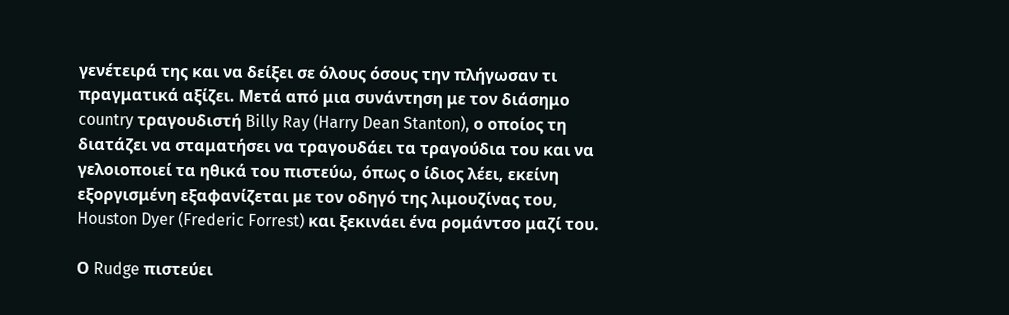γενέτειρά της και να δείξει σε όλους όσους την πλήγωσαν τι πραγματικά αξίζει. Μετά από μια συνάντηση με τον διάσημο country τραγουδιστή Billy Ray (Harry Dean Stanton), ο οποίος τη διατάζει να σταματήσει να τραγουδάει τα τραγούδια του και να γελοιοποιεί τα ηθικά του πιστεύω, όπως ο ίδιος λέει, εκείνη εξοργισμένη εξαφανίζεται με τον οδηγό της λιμουζίνας του, Houston Dyer (Frederic Forrest) και ξεκινάει ένα ρομάντσο μαζί του.

Ο Rudge πιστεύει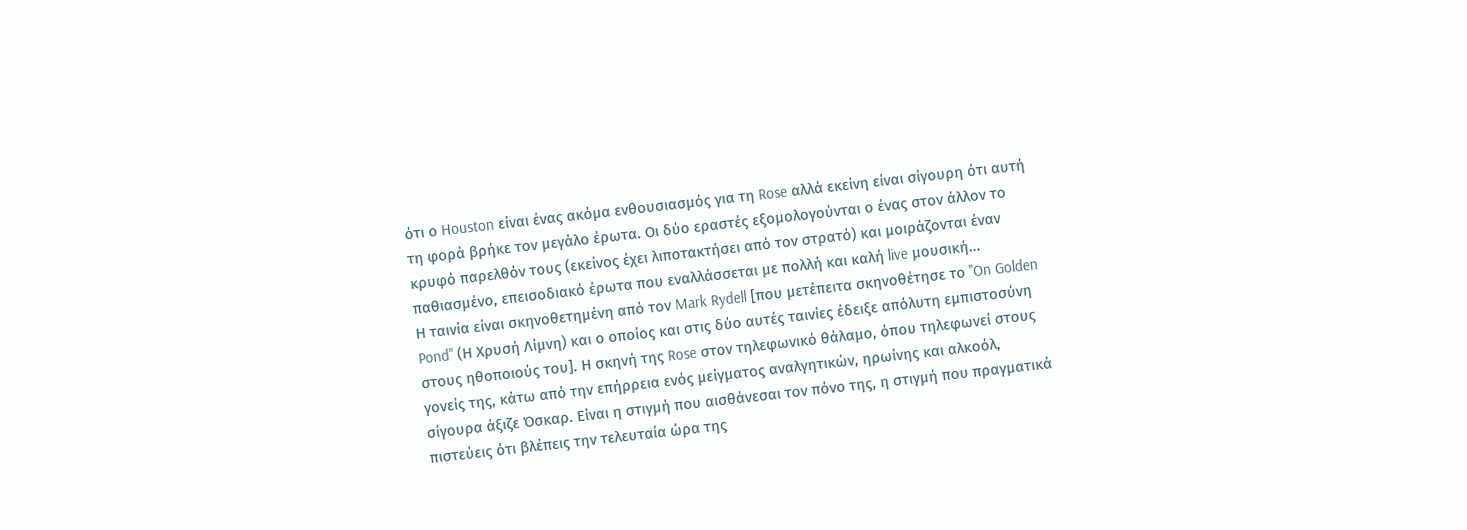ότι ο Houston είναι ένας ακόμα ενθουσιασμός για τη Rose αλλά εκείνη είναι σίγουρη ότι αυτή τη φορά βρήκε τον μεγάλο έρωτα. Οι δύο εραστές εξομολογούνται ο ένας στον άλλον το κρυφό παρελθόν τους (εκείνος έχει λιποτακτήσει από τον στρατό) και μοιράζονται έναν παθιασμένο, επεισοδιακό έρωτα που εναλλάσσεται με πολλή και καλή live μουσική...
Η ταινία είναι σκηνοθετημένη από τον Mark Rydell [που μετέπειτα σκηνοθέτησε το "On Golden Pond" (Η Χρυσή Λίμνη) και ο οποίος και στις δύο αυτές ταινίες έδειξε απόλυτη εμπιστοσύνη στους ηθοποιούς του]. Η σκηνή της Rose στον τηλεφωνικό θάλαμο, όπου τηλεφωνεί στους γονείς της, κάτω από την επήρρεια ενός μείγματος αναλγητικών, ηρωίνης και αλκοόλ, σίγουρα άξιζε Όσκαρ. Είναι η στιγμή που αισθάνεσαι τον πόνο της, η στιγμή που πραγματικά πιστεύεις ότι βλέπεις την τελευταία ώρα της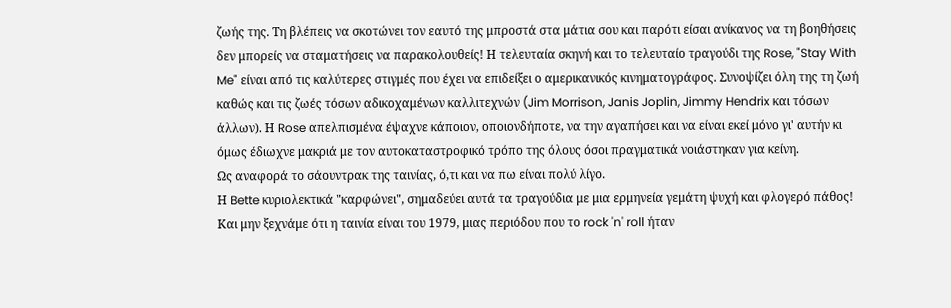ζωής της. Τη βλέπεις να σκοτώνει τον εαυτό της μπροστά στα μάτια σου και παρότι είσαι ανίκανος να τη βοηθήσεις δεν μπορείς να σταματήσεις να παρακολουθείς! Η τελευταία σκηνή και το τελευταίο τραγούδι της Rose, "Stay With Me" είναι από τις καλύτερες στιγμές που έχει να επιδείξει ο αμερικανικός κινηματογράφος. Συνοψίζει όλη της τη ζωή καθώς και τις ζωές τόσων αδικοχαμένων καλλιτεχνών (Jim Morrison, Janis Joplin, Jimmy Hendrix και τόσων άλλων). Η Rose απελπισμένα έψαχνε κάποιον, οποιονδήποτε, να την αγαπήσει και να είναι εκεί μόνο γι' αυτήν κι όμως έδιωχνε μακριά με τον αυτοκαταστροφικό τρόπο της όλους όσοι πραγματικά νοιάστηκαν για κείνη.
Ως αναφορά το σάουντρακ της ταινίας, ό,τι και να πω είναι πολύ λίγο.
Η Bette κυριολεκτικά "καρφώνει", σημαδεύει αυτά τα τραγούδια με μια ερμηνεία γεμάτη ψυχή και φλογερό πάθος! Και μην ξεχνάμε ότι η ταινία είναι του 1979, μιας περιόδου που το rock 'n' roll ήταν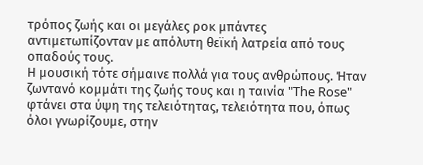τρόπος ζωής και οι μεγάλες ροκ μπάντες αντιμετωπίζονταν με απόλυτη θεϊκή λατρεία από τους οπαδούς τους.
Η μουσική τότε σήμαινε πολλά για τους ανθρώπους. Ήταν ζωντανό κομμάτι της ζωής τους και η ταινία "The Rose" φτάνει στα ύψη της τελειότητας, τελειότητα που, όπως όλοι γνωρίζουμε, στην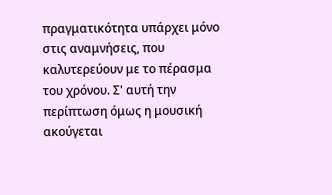πραγματικότητα υπάρχει μόνο στις αναμνήσεις, που καλυτερεύουν με το πέρασμα του χρόνου. Σ' αυτή την περίπτωση όμως η μουσική ακούγεται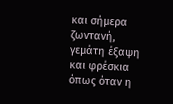και σήμερα ζωντανή, γεμάτη έξαψη και φρέσκια όπως όταν η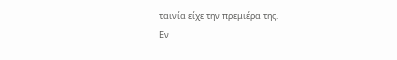ταινία είχε την πρεμιέρα της.
Εν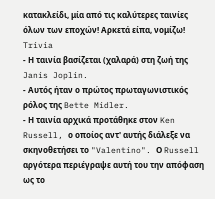κατακλείδι, μία από τις καλύτερες ταινίες όλων των εποχών! Αρκετά είπα, νομίζω!
Trivia
- Η ταινία βασίζεται (χαλαρά) στη ζωή της Janis Joplin.
- Αυτός ήταν ο πρώτος πρωταγωνιστικός ρόλος της Bette Midler.
- Η ταινία αρχικά προτάθηκε στον Ken Russell, ο οποίος αντ' αυτής διάλεξε να σκηνοθετήσει το "Valentino". Ο Russell αργότερα περιέγραψε αυτή του την απόφαση ως το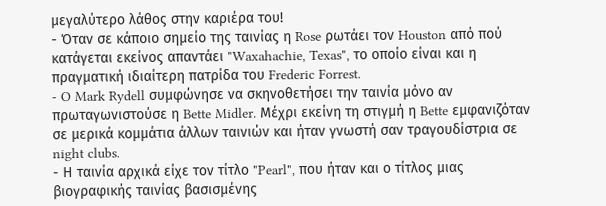μεγαλύτερο λάθος στην καριέρα του!
- Όταν σε κάποιο σημείο της ταινίας η Rose ρωτάει τον Houston από πού κατάγεται εκείνος απαντάει "Waxahachie, Texas", το οποίο είναι και η πραγματική ιδιαίτερη πατρίδα του Frederic Forrest.
- O Mark Rydell συμφώνησε να σκηνοθετήσει την ταινία μόνο αν πρωταγωνιστούσε η Bette Midler. Μέχρι εκείνη τη στιγμή η Bette εμφανιζόταν σε μερικά κομμάτια άλλων ταινιών και ήταν γνωστή σαν τραγουδίστρια σε night clubs.
- Η ταινία αρχικά είχε τον τίτλο "Pearl", που ήταν και ο τίτλος μιας βιογραφικής ταινίας βασισμένης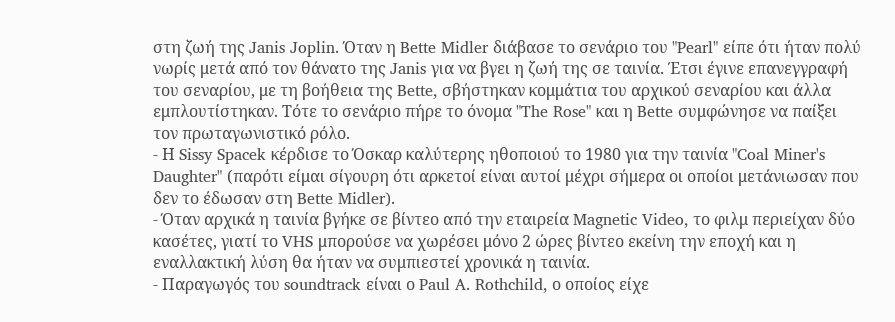στη ζωή της Janis Joplin. Όταν η Bette Midler διάβασε το σενάριο του "Pearl" είπε ότι ήταν πολύ νωρίς μετά από τον θάνατο της Janis για να βγει η ζωή της σε ταινία. Έτσι έγινε επανεγγραφή του σεναρίου, με τη βοήθεια της Bette, σβήστηκαν κομμάτια του αρχικού σεναρίου και άλλα εμπλουτίστηκαν. Τότε το σενάριο πήρε το όνομα "The Rose" και η Bette συμφώνησε να παίξει τον πρωταγωνιστικό ρόλο.
- Η Sissy Spacek κέρδισε το Όσκαρ καλύτερης ηθοποιού το 1980 για την ταινία "Coal Miner's Daughter" (παρότι είμαι σίγουρη ότι αρκετοί είναι αυτοί μέχρι σήμερα οι οποίοι μετάνιωσαν που δεν το έδωσαν στη Bette Midler).
- Όταν αρχικά η ταινία βγήκε σε βίντεο από την εταιρεία Magnetic Video, το φιλμ περιείχαν δύο κασέτες, γιατί το VHS μπορούσε να χωρέσει μόνο 2 ώρες βίντεο εκείνη την εποχή και η εναλλακτική λύση θα ήταν να συμπιεστεί χρονικά η ταινία.
- Παραγωγός του soundtrack είναι ο Paul A. Rothchild, ο οποίος είχε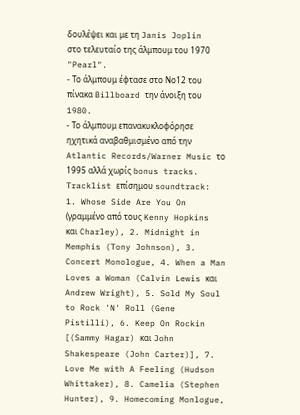δουλέψει και με τη Janis Joplin στο τελευταίο της άλμπουμ του 1970 "Pearl".
- Το άλμπουμ έφτασε στο Νο12 του πίνακα Billboard την άνοιξη του 1980.
- Το άλμπουμ επανακυκλοφόρησε ηχητικά αναβαθμισμένο από την Atlantic Records/Warner Music το 1995 αλλά χωρίς bonus tracks.
Tracklist επίσημου soundtrack:
1. Whose Side Are You On (γραμμένο από τους Kenny Hopkins και Charley), 2. Midnight in Memphis (Tony Johnson), 3. Concert Monologue, 4. When a Man Loves a Woman (Calvin Lewis και Andrew Wright), 5. Sold My Soul to Rock 'N' Roll (Gene Pistilli), 6. Keep On Rockin [(Sammy Hagar) και John Shakespeare (John Carter)], 7. Love Me with A Feeling (Hudson Whittaker), 8. Camelia (Stephen Hunter), 9. Homecoming Monlogue,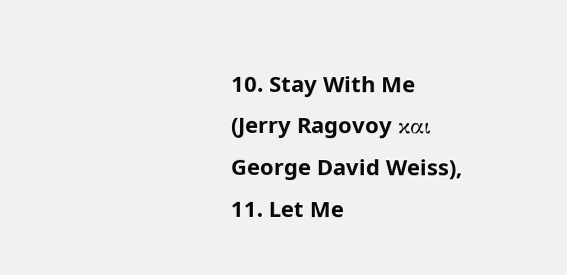10. Stay With Me (Jerry Ragovoy και George David Weiss), 11. Let Me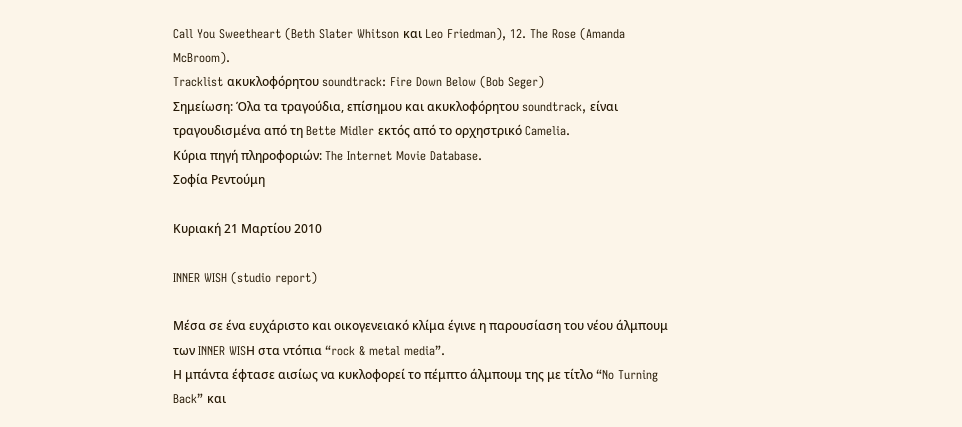Call You Sweetheart (Beth Slater Whitson και Leo Friedman), 12. The Rose (Amanda McBroom).
Tracklist ακυκλοφόρητου soundtrack: Fire Down Below (Bob Seger)
Σημείωση: Όλα τα τραγούδια, επίσημου και ακυκλοφόρητου soundtrack, είναι τραγουδισμένα από τη Bette Midler εκτός από το ορχηστρικό Camelia.
Κύρια πηγή πληροφοριών: The Internet Movie Database.
Σοφία Ρεντούμη

Κυριακή 21 Μαρτίου 2010

INNER WISH (studio report)

Mέσα σε ένα ευχάριστο και οικογενειακό κλίμα έγινε η παρουσίαση του νέου άλμπουμ των INNER WISΗ στα ντόπια “rock & metal media”.
Η μπάντα έφτασε αισίως να κυκλοφορεί το πέμπτο άλμπουμ της με τίτλο “No Turning Back” και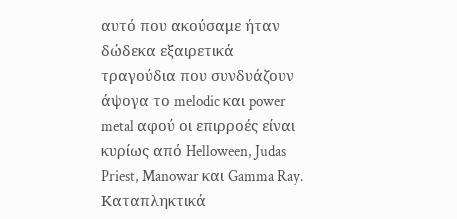αυτό που ακούσαμε ήταν δώδεκα εξαιρετικά τραγούδια που συνδυάζουν άψογα το melodic και power metal αφού οι επιρροές είναι κυρίως από Helloween, Judas Priest, Manowar και Gamma Ray. Καταπληκτικά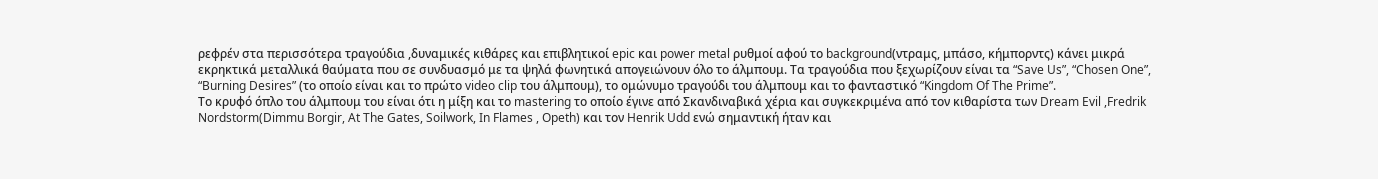ρεφρέν στα περισσότερα τραγούδια ,δυναμικές κιθάρες και επιβλητικοί epic και power metal ρυθμοί αφού το background(ντραμς, μπάσο, κήμπορντς) κάνει μικρά εκρηκτικά μεταλλικά θαύματα που σε συνδυασμό με τα ψηλά φωνητικά απογειώνουν όλο το άλμπουμ. Τα τραγούδια που ξεχωρίζουν είναι τα “Save Us”, “Chosen One”, “Burning Desires” (το οποίο είναι και το πρώτο video clip του άλμπουμ), το ομώνυμο τραγούδι του άλμπουμ και το φανταστικό “Kingdom Of The Prime”.
Το κρυφό όπλο του άλμπουμ του είναι ότι η μίξη και το mastering το οποίο έγινε από Σκανδιναβικά χέρια και συγκεκριμένα από τον κιθαρίστα των Dream Evil ,Fredrik Nordstorm(Dimmu Borgir, At The Gates, Soilwork, In Flames , Opeth) και τον Henrik Udd ενώ σημαντική ήταν και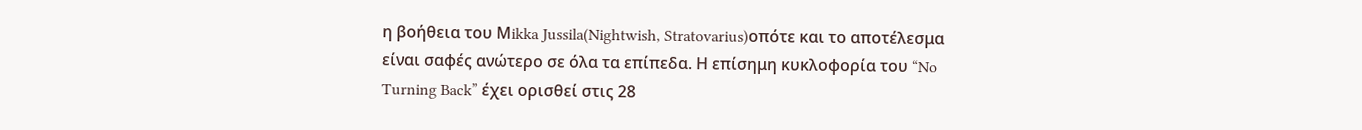η βοήθεια του Μikka Jussila(Nightwish, Stratovarius)οπότε και το αποτέλεσμα είναι σαφές ανώτερο σε όλα τα επίπεδα. Η επίσημη κυκλοφορία του “No Turning Back” έχει ορισθεί στις 28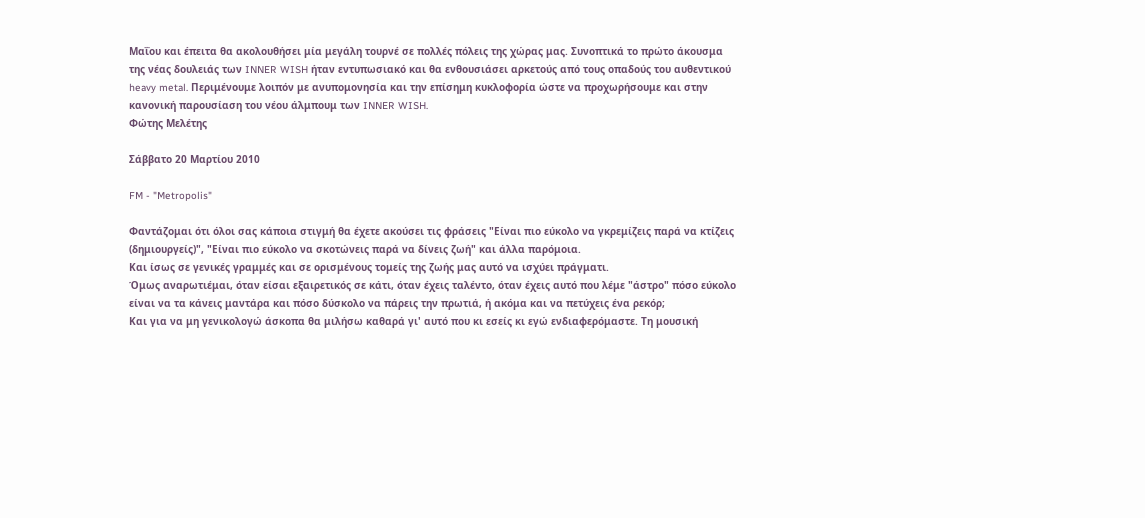Μαΐου και έπειτα θα ακολουθήσει μία μεγάλη τουρνέ σε πολλές πόλεις της χώρας μας. Συνοπτικά το πρώτο άκουσμα της νέας δουλειάς των INNER WISH ήταν εντυπωσιακό και θα ενθουσιάσει αρκετούς από τους οπαδούς του αυθεντικού heavy metal. Περιμένουμε λοιπόν με ανυπομονησία και την επίσημη κυκλοφορία ώστε να προχωρήσουμε και στην κανονική παρουσίαση του νέου άλμπουμ των INNER WISH.
Φώτης Μελέτης

Σάββατο 20 Μαρτίου 2010

FM - "Metropolis"

Φαντάζομαι ότι όλοι σας κάποια στιγμή θα έχετε ακούσει τις φράσεις "Είναι πιο εύκολο να γκρεμίζεις παρά να κτίζεις (δημιουργείς)", "Είναι πιο εύκολο να σκοτώνεις παρά να δίνεις ζωή" και άλλα παρόμοια.
Και ίσως σε γενικές γραμμές και σε ορισμένους τομείς της ζωής μας αυτό να ισχύει πράγματι.
Όμως αναρωτιέμαι, όταν είσαι εξαιρετικός σε κάτι, όταν έχεις ταλέντο, όταν έχεις αυτό που λέμε "άστρο" πόσο εύκολο είναι να τα κάνεις μαντάρα και πόσο δύσκολο να πάρεις την πρωτιά, ή ακόμα και να πετύχεις ένα ρεκόρ;
Και για να μη γενικολογώ άσκοπα θα μιλήσω καθαρά γι' αυτό που κι εσείς κι εγώ ενδιαφερόμαστε. Τη μουσική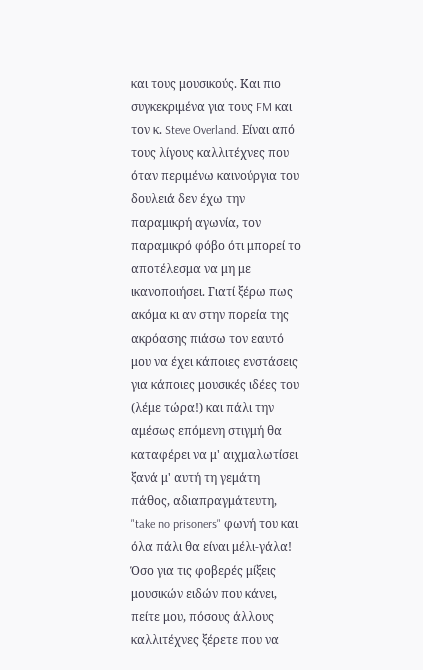και τους μουσικούς. Και πιο συγκεκριμένα για τους FM και τον κ. Steve Overland. Είναι από τους λίγους καλλιτέχνες που όταν περιμένω καινούργια του δουλειά δεν έχω την παραμικρή αγωνία, τον παραμικρό φόβο ότι μπορεί το αποτέλεσμα να μη με ικανοποιήσει. Γιατί ξέρω πως ακόμα κι αν στην πορεία της ακρόασης πιάσω τον εαυτό μου να έχει κάποιες ενστάσεις για κάποιες μουσικές ιδέες του (λέμε τώρα!) και πάλι την αμέσως επόμενη στιγμή θα καταφέρει να μ' αιχμαλωτίσει ξανά μ' αυτή τη γεμάτη πάθος, αδιαπραγμάτευτη, "take no prisoners" φωνή του και όλα πάλι θα είναι μέλι-γάλα!
Όσο για τις φοβερές μίξεις μουσικών ειδών που κάνει, πείτε μου, πόσους άλλους καλλιτέχνες ξέρετε που να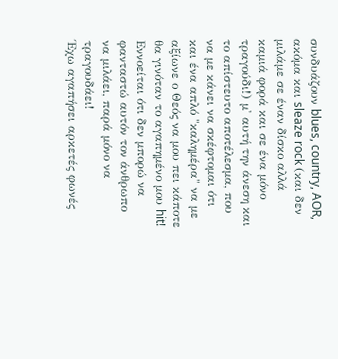συνδυάζουν blues, country, AOR, ακόμα και sleaze rock (και δεν μιλάμε σε έναν δίσκο αλλά καμιά φορά και σε ένα μόνο τραγούδι!) μ' αυτή την άνεση και το απίστευτο αποτέλεσμα, που να με κάνει να σκέφτομαι ότι και ένα απλό "καλημέρα" να με αξίωνε ο Θεός να μου πει κάποτε θα γινόταν το αγαπημένο μου hit! Εννοείται ότι δεν μπορώ να φανταστώ αυτόν τον άνθρωπο να μιλάει, παρά μόνο να τραγουδάει!
Έχω αγαπήσει αρκετές φωνές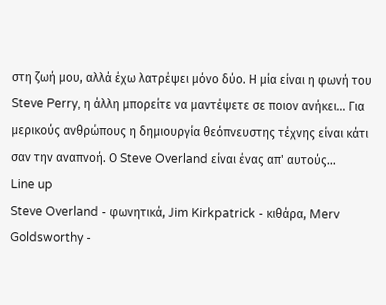στη ζωή μου, αλλά έχω λατρέψει μόνο δύο. Η μία είναι η φωνή του Steve Perry, η άλλη μπορείτε να μαντέψετε σε ποιον ανήκει... Για μερικούς ανθρώπους η δημιουργία θεόπνευστης τέχνης είναι κάτι σαν την αναπνοή. Ο Steve Overland είναι ένας απ' αυτούς...
Line up
Steve Overland - φωνητικά, Jim Kirkpatrick - κιθάρα, Merv Goldsworthy -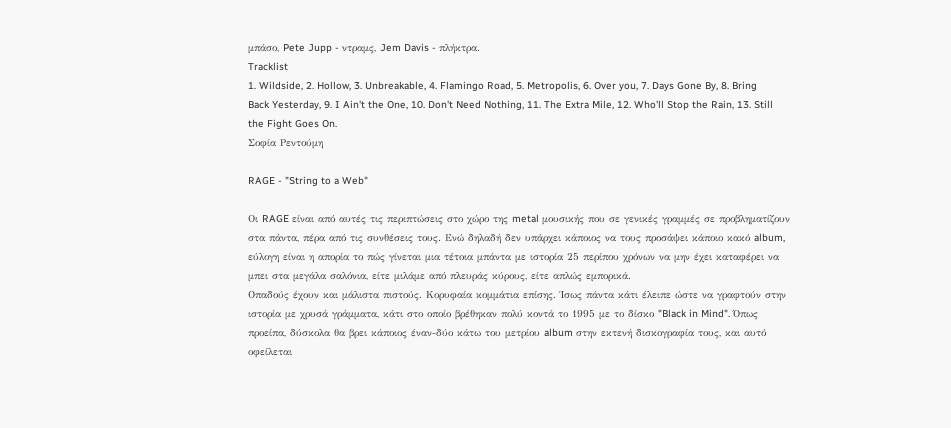μπάσο, Pete Jupp - ντραμς, Jem Davis - πλήκτρα.
Tracklist
1. Wildside, 2. Hollow, 3. Unbreakable, 4. Flamingo Road, 5. Metropolis, 6. Over you, 7. Days Gone By, 8. Bring Back Yesterday, 9. I Ain't the One, 10. Don't Need Nothing, 11. The Extra Mile, 12. Who'll Stop the Rain, 13. Still the Fight Goes On.
Σοφία Ρεντούμη

RAGE - "String to a Web"

Οι RAGE είναι από αυτές τις περιπτώσεις στο χώρο της metal μουσικής που σε γενικές γραμμές σε προβληματίζουν στα πάντα, πέρα από τις συνθέσεις τους. Ενώ δηλαδή δεν υπάρχει κάποιος να τους προσάψει κάποιο κακό album, εύλογη είναι η απορία το πώς γίνεται μια τέτοια μπάντα με ιστορία 25 περίπου χρόνων να μην έχει καταφέρει να μπει στα μεγάλα σαλόνια, είτε μιλάμε από πλευράς κύρους, είτε απλώς εμπορικά.
Οπαδούς έχουν και μάλιστα πιστούς. Κορυφαία κομμάτια επίσης. Ίσως πάντα κάτι έλειπε ώστε να γραφτούν στην ιστορία με χρυσά γράμματα, κάτι στο οποίο βρέθηκαν πολύ κοντά το 1995 με το δίσκο "Black in Mind". Όπως προείπα, δύσκολα θα βρει κάποιος έναν-δύο κάτω του μετρίου album στην εκτενή δισκογραφία τους, και αυτό οφείλεται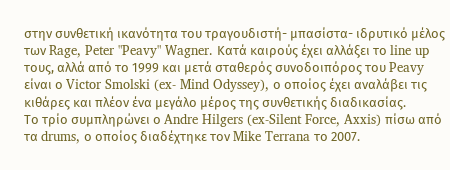στην συνθετική ικανότητα του τραγουδιστή- μπασίστα- ιδρυτικό μέλος των Rage, Peter "Peavy" Wagner. Κατά καιρούς έχει αλλάξει το line up τους, αλλά από το 1999 και μετά σταθερός συνοδοιπόρος του Peavy είναι ο Victor Smolski (ex- Mind Odyssey), ο οποίος έχει αναλάβει τις κιθάρες και πλέον ένα μεγάλο μέρος της συνθετικής διαδικασίας.
Το τρίο συμπληρώνει ο Andre Hilgers (ex-Silent Force, Axxis) πίσω από τα drums, ο οποίος διαδέχτηκε τον Mike Terrana το 2007.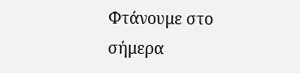Φτάνουμε στο σήμερα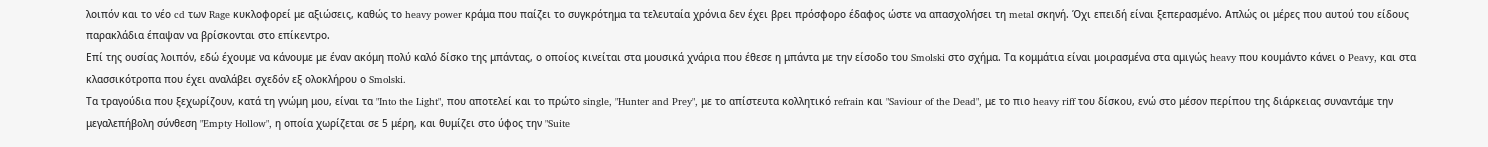λοιπόν και το νέο cd των Rage κυκλοφορεί με αξιώσεις, καθώς το heavy power κράμα που παίζει το συγκρότημα τα τελευταία χρόνια δεν έχει βρει πρόσφορο έδαφος ώστε να απασχολήσει τη metal σκηνή. Όχι επειδή είναι ξεπερασμένο. Απλώς οι μέρες που αυτού του είδους παρακλάδια έπαψαν να βρίσκονται στο επίκεντρο.
Επί της ουσίας λοιπόν, εδώ έχουμε να κάνουμε με έναν ακόμη πολύ καλό δίσκο της μπάντας, ο οποίος κινείται στα μουσικά χνάρια που έθεσε η μπάντα με την είσοδο του Smolski στο σχήμα. Τα κομμάτια είναι μοιρασμένα στα αμιγώς heavy που κουμάντο κάνει ο Peavy, και στα κλασσικότροπα που έχει αναλάβει σχεδόν εξ ολοκλήρου ο Smolski.
Τα τραγούδια που ξεχωρίζουν, κατά τη γνώμη μου, είναι τα "Into the Light", που αποτελεί και το πρώτο single, "Hunter and Prey", με το απίστευτα κολλητικό refrain και "Saviour of the Dead", με το πιο heavy riff του δίσκου, ενώ στο μέσον περίπου της διάρκειας συναντάμε την μεγαλεπήβολη σύνθεση "Empty Hollow", η οποία χωρίζεται σε 5 μέρη, και θυμίζει στο ύφος την "Suite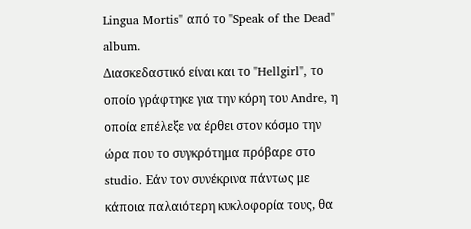Lingua Mortis" από το "Speak of the Dead" album.
Διασκεδαστικό είναι και το "Hellgirl", το οποίο γράφτηκε για την κόρη του Andre, η οποία επέλεξε να έρθει στον κόσμο την ώρα που το συγκρότημα πρόβαρε στο studio. Εάν τον συνέκρινα πάντως με κάποια παλαιότερη κυκλοφορία τους, θα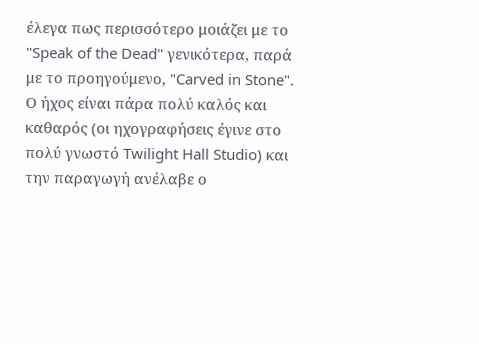έλεγα πως περισσότερο μοιάζει με το "Speak of the Dead" γενικότερα, παρά με το προηγούμενο, "Carved in Stone".
Ο ήχος είναι πάρα πολύ καλός και καθαρός (oι ηχογραφήσεις έγινε στο πολύ γνωστό Twilight Hall Studio) και την παραγωγή ανέλαβε ο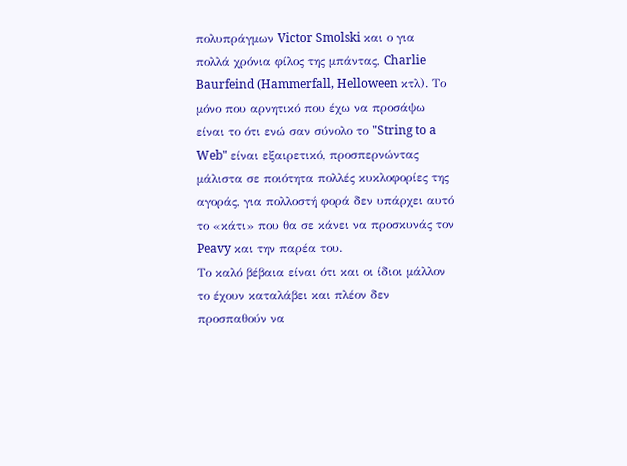πολυπράγμων Victor Smolski και ο για πολλά χρόνια φίλος της μπάντας, Charlie Baurfeind (Hammerfall, Helloween κτλ). Το μόνο που αρνητικό που έχω να προσάψω είναι το ότι ενώ σαν σύνολο το "String to a Web" είναι εξαιρετικό, προσπερνώντας μάλιστα σε ποιότητα πολλές κυκλοφορίες της αγοράς, για πολλοστή φορά δεν υπάρχει αυτό το «κάτι» που θα σε κάνει να προσκυνάς τον Peavy και την παρέα του.
Το καλό βέβαια είναι ότι και οι ίδιοι μάλλον το έχουν καταλάβει και πλέον δεν προσπαθούν να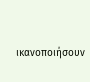ικανοποιήσουν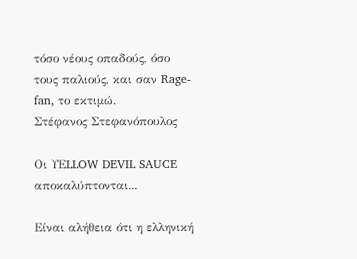τόσο νέους οπαδούς, όσο τους παλιούς, και σαν Rage-fan, το εκτιμώ.
Στέφανος Στεφανόπουλος

Οι ΥΕLLOW DEVIL SAUCE αποκαλύπτονται...

Είναι αλήθεια ότι η ελληνική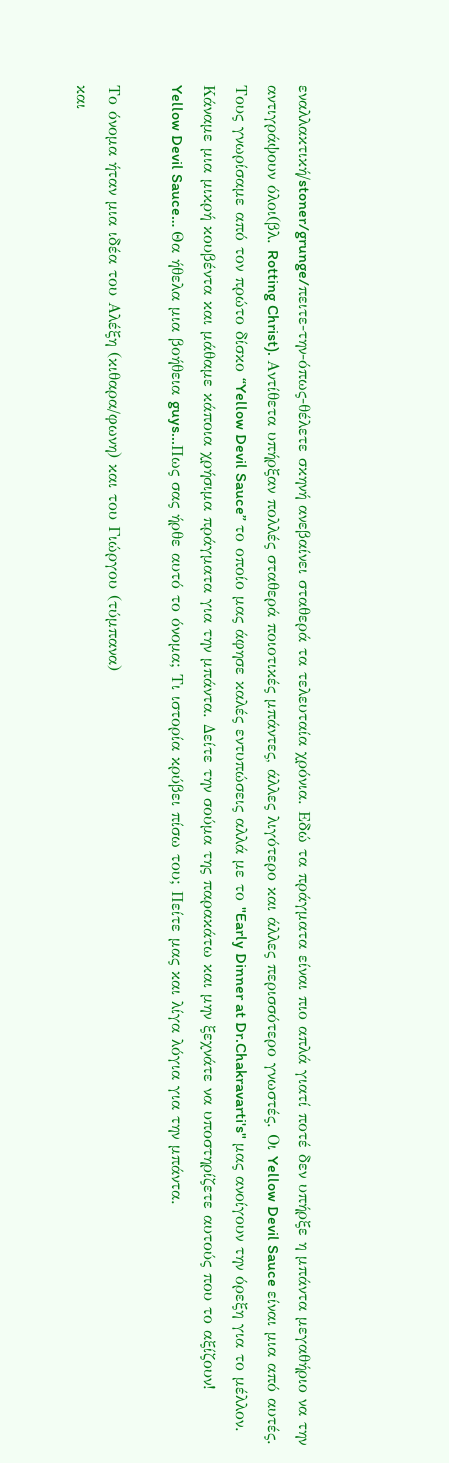εναλλακτική/stoner/grunge/πειτε-την-όπως-θέλετε σκηνή ανεβαίνει σταθερά τα τελευταία χρόνια. Εδώ τα πράγματα είναι πιο απλά γιατί ποτέ δεν υπήρξε η μπάντα μεγαθήριο να την αντιγράψουν όλοι(βλ. Rotting Christ). Αντίθετα υπήρξαν πολλές σταθερά ποιοτικές μπάντες, άλλες λιγότερο και άλλες περισσότερο γνωστές. Οι Yellow Devil Sauce είναι μια από αυτές. Τους γνωρίσαμε από τον πρώτο δίσκο “Yellow Devil Sauce” το οποίο μας άφησε καλές εντυπώσεις αλλά με το "Early Dinner at Dr.Chakravarti's" μας ανοίγουν την όρεξη για το μέλλον. Κάναμε μια μικρή κουβέντα και μάθαμε κάποια χρήσιμα πράγματα για την μπάντα. Δείτε την σούμα της παρακάτω και μην ξεχνάτε να υποστηρίζετε αυτούς που το αξίζουν!
Yellow Devil Sauce… Θα ήθελα μια βοήθεια guys...Πως σας ήρθε αυτό το όνομα; Τι ιστορία κρύβει πίσω του; Πείτε μας και λίγα λόγια για την μπάντα.

Το όνομα ήταν μια ιδέα του Αλέξη (κιθαρα/φωνη) και του Γιώργου (τύμπανα)
και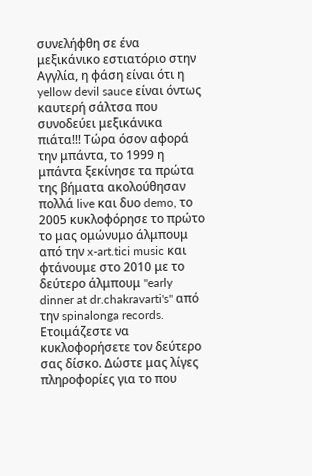συνελήφθη σε ένα μεξικάνικο εστιατόριο στην Αγγλία, η φάση είναι ότι η yellow devil sauce είναι όντως καυτερή σάλτσα που συνοδεύει μεξικάνικα πιάτα!!! Τώρα όσον αφορά την μπάντα, το 1999 η μπάντα ξεκίνησε τα πρώτα της βήματα ακολούθησαν πολλά live και δυο demo, το 2005 κυκλοφόρησε το πρώτο το μας ομώνυμο άλμπουμ από την x-art.tici music και φτάνουμε στο 2010 με το δεύτερο άλμπουμ "early dinner at dr.chakravarti's" από την spinalonga records.
Ετοιμάζεστε να κυκλοφορήσετε τον δεύτερο σας δίσκο. Δώστε μας λίγες πληροφορίες για το που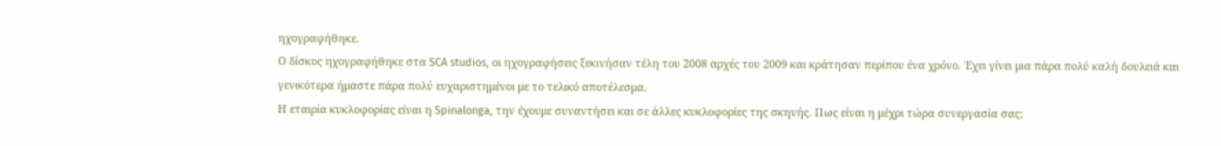ηχογραφήθηκε.
Ο δίσκος ηχογραφήθηκε στα SCA studios, οι ηχογραφήσεις ξεκινήσαν τέλη του 2008 αρχές του 2009 και κράτησαν περίπου ένα χρόνο. Έχει γίνει μια πάρα πολύ καλή δουλειά και γενικότερα ήμαστε πάρα πολύ ευχαριστημένοι με το τελικό αποτέλεσμα.
Η εταιρία κυκλοφορίας είναι η Spinalonga, την έχουμε συναντήσει και σε άλλες κυκλοφορίες της σκηνής. Πως είναι η μέχρι τώρα συνεργασία σας;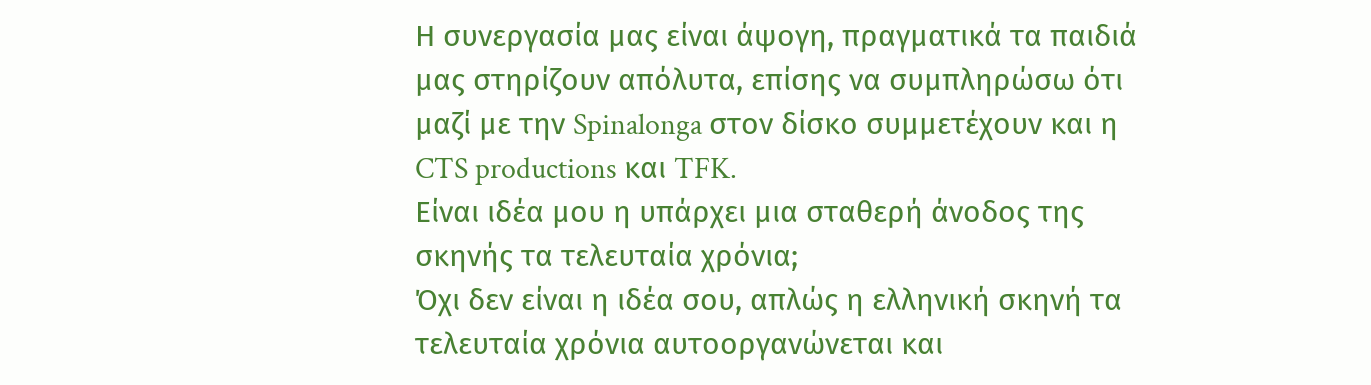Η συνεργασία μας είναι άψογη, πραγματικά τα παιδιά μας στηρίζουν απόλυτα, επίσης να συμπληρώσω ότι μαζί με την Spinalonga στον δίσκο συμμετέχουν και η CTS productions και TFK.
Είναι ιδέα μου η υπάρχει μια σταθερή άνοδος της σκηνής τα τελευταία χρόνια;
Όχι δεν είναι η ιδέα σου, απλώς η ελληνική σκηνή τα τελευταία χρόνια αυτοοργανώνεται και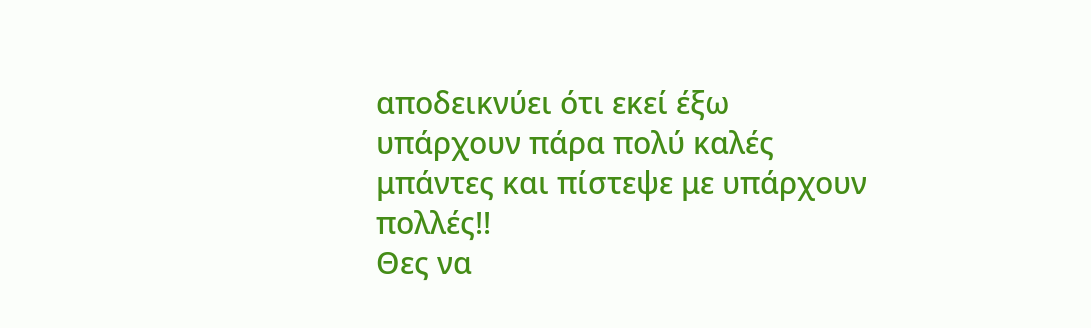αποδεικνύει ότι εκεί έξω υπάρχουν πάρα πολύ καλές μπάντες και πίστεψε με υπάρχουν πολλές!!
Θες να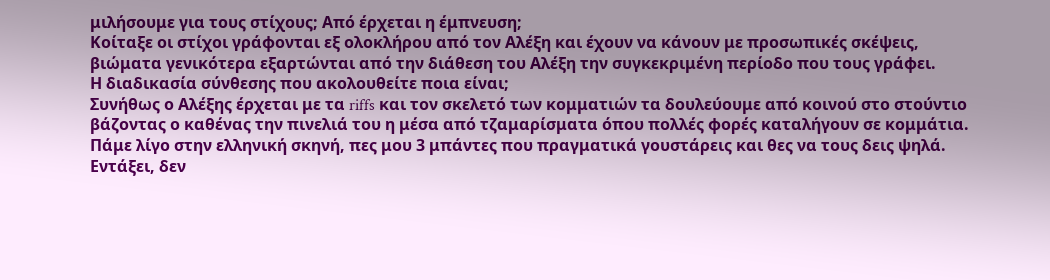μιλήσουμε για τους στίχους; Από έρχεται η έμπνευση;
Κοίταξε οι στίχοι γράφονται εξ ολοκλήρου από τον Αλέξη και έχουν να κάνουν με προσωπικές σκέψεις, βιώματα γενικότερα εξαρτώνται από την διάθεση του Αλέξη την συγκεκριμένη περίοδο που τους γράφει.
Η διαδικασία σύνθεσης που ακολουθείτε ποια είναι;
Συνήθως ο Αλέξης έρχεται με τα riffs και τον σκελετό των κομματιών τα δουλεύουμε από κοινού στο στούντιο βάζοντας ο καθένας την πινελιά του η μέσα από τζαμαρίσματα όπου πολλές φορές καταλήγουν σε κομμάτια.
Πάμε λίγο στην ελληνική σκηνή, πες μου 3 μπάντες που πραγματικά γουστάρεις και θες να τους δεις ψηλά.
Eντάξει, δεν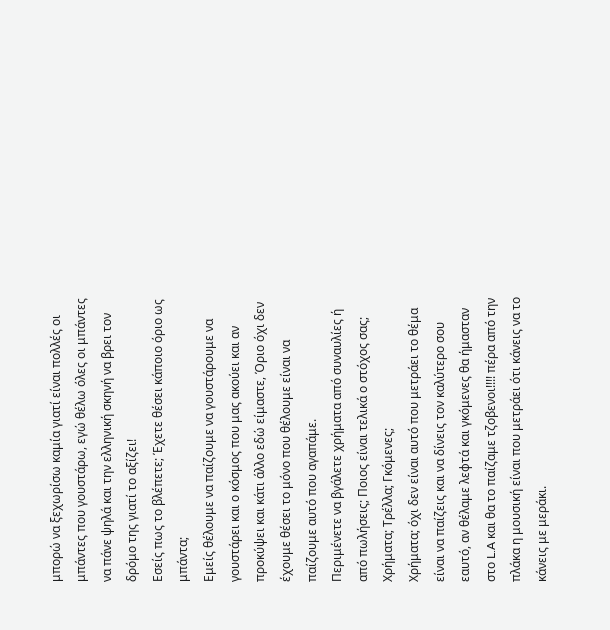μπορώ να ξεχωρίσω καμία γιατί είναι πολλές οι μπάντες που γουστάρω, εγώ θέλω όλες οι μπάντες να πάνε ψηλά και την ελληνική σκηνή να βρει τον δρόμο της γιατί το αξίζει!
Εσείς πως το βλέπετε; Έχετε θέσει κάποιο όριο ως μπάντα;
Εμείς θέλουμε να παίζουμε να γουστάρουμε να γουστάρει και ο κόσμος που μας ακούει και αν προκύψει και κάτι άλλο εδώ είμαστε, Όριο όχι δεν έχουμε θέσει το μόνο που θέλουμε είναι να παίζουμε αυτό που αγαπάμε.
Περιμένετε να βγάλετε χρήματα από συναυλίες ή από πωλήσεις; Ποιος είναι τελικά ο στόχος σας; Χρήματα; Tρέλλα; Γκόμενες;
Χρήματα; όχι δεν είναι αυτό που μετράει το θέμα είναι να παίζεις και να δίνεις τον καλύτερο σου εαυτό, αν θέλαμε λεφτά και γκόμενες θα ήμασταν στο L.A και θα το παίζαμε τζοβενοι!!!! πέρα από την πλάκα η μουσική είναι που μετράει ότι κάνεις να το κάνεις με μεράκι.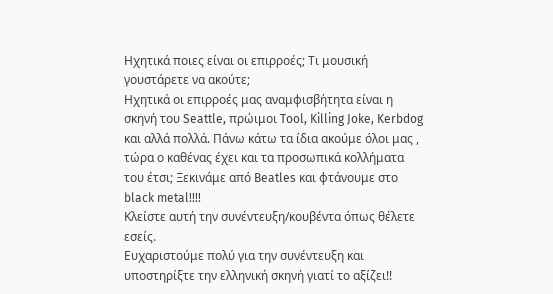Ηχητικά ποιες είναι οι επιρροές; Τι μουσική γουστάρετε να ακούτε;
Ηχητικά οι επιρροές μας αναμφισβήτητα είναι η σκηνή του Seattle, πρώιμοι Tool, Killing Joke, Kerbdog και αλλά πολλά. Πάνω κάτω τα ίδια ακούμε όλοι μας , τώρα ο καθένας έχει και τα προσωπικά κολλήματα του έτσι; Ξεκινάμε από Beatles και φτάνουμε στο black metal!!!!
Κλείστε αυτή την συνέντευξη/κουβέντα όπως θέλετε εσείς.
Ευχαριστούμε πολύ για την συνέντευξη και υποστηρίξτε την ελληνική σκηνή γιατί το αξίζει!!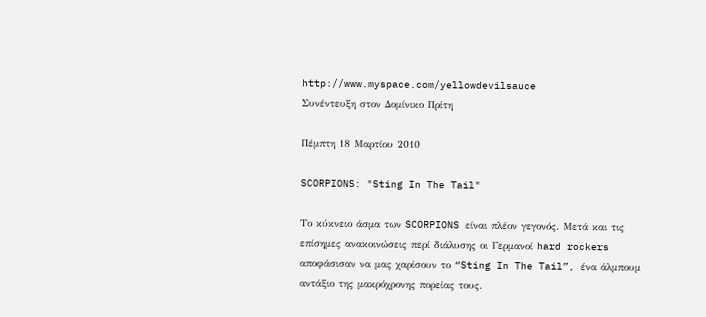http://www.myspace.com/yellowdevilsauce
Συνέντευξη στον Δομίνικο Πρίτη

Πέμπτη 18 Μαρτίου 2010

SCORPIONS: "Sting In The Tail"

Το κύκνειο άσμα των SCORPIONS είναι πλέον γεγονός. Μετά και τις επίσημες ανακοινώσεις περί διάλυσης οι Γερμανοί hard rockers αποφάσισαν να μας χαρίσουν το “Sting In The Tail”, ένα άλμπουμ αντάξιο της μακρόχρονης πορείας τους.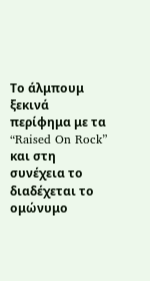Το άλμπουμ ξεκινά περίφημα με τα “Raised On Rock” και στη συνέχεια το διαδέχεται το ομώνυμο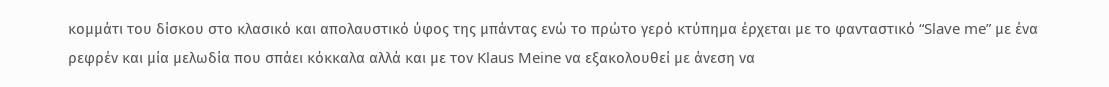κομμάτι του δίσκου στο κλασικό και απολαυστικό ύφος της μπάντας ενώ το πρώτο γερό κτύπημα έρχεται με το φανταστικό “Slave me” με ένα ρεφρέν και μία μελωδία που σπάει κόκκαλα αλλά και με τον Klaus Meine να εξακολουθεί με άνεση να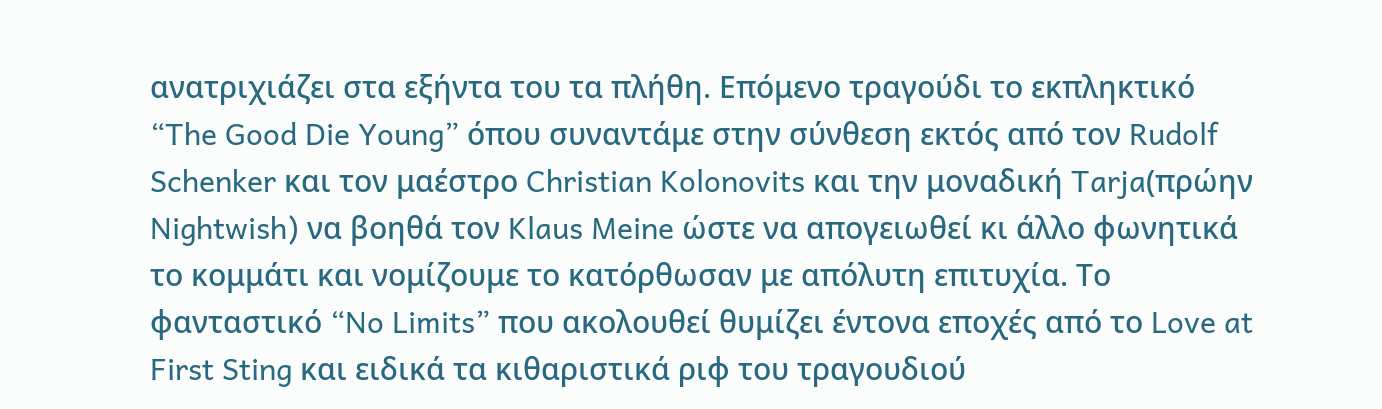ανατριχιάζει στα εξήντα του τα πλήθη. Επόμενο τραγούδι το εκπληκτικό “The Good Die Young” όπου συναντάμε στην σύνθεση εκτός από τον Rudolf Schenker και τον μαέστρο Christian Kolonovits και την μοναδική Tarja(πρώην Nightwish) να βοηθά τον Klaus Meine ώστε να απογειωθεί κι άλλο φωνητικά το κομμάτι και νομίζουμε το κατόρθωσαν με απόλυτη επιτυχία. Το φανταστικό “No Limits” που ακολουθεί θυμίζει έντονα εποχές από το Love at First Sting και ειδικά τα κιθαριστικά ριφ του τραγουδιού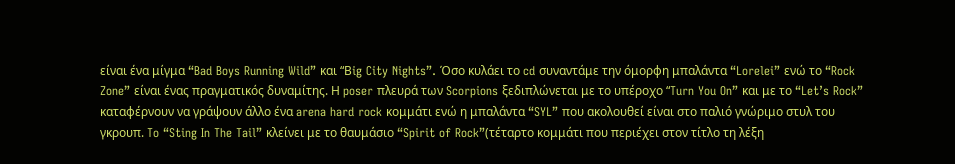είναι ένα μίγμα “Bad Boys Running Wild” και “Βig City Nights”. Όσο κυλάει το cd συναντάμε την όμορφη μπαλάντα “Lorelei” ενώ το “Rock Zone” είναι ένας πραγματικός δυναμίτης. Η poser πλευρά των Scorpions ξεδιπλώνεται με τo υπέροχo “Turn You On” και με το “Let’s Rock” καταφέρνουν να γράψουν άλλο ένα arena hard rock κομμάτι ενώ η μπαλάντα “SYL” που ακολουθεί είναι στο παλιό γνώριμο στυλ του γκρουπ. To “Sting In The Tail” κλείνει με το θαυμάσιο “Spirit of Rock”(τέταρτο κομμάτι που περιέχει στον τίτλο τη λέξη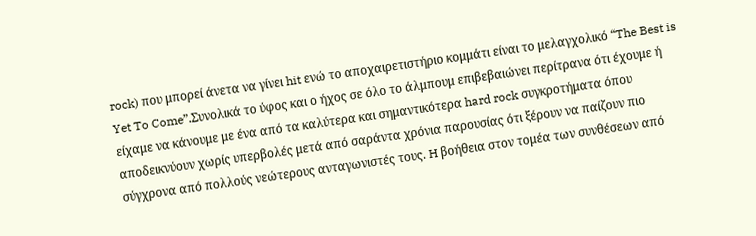rock) που μπορεί άνετα να γίνει hit ενώ το αποχαιρετιστήριο κομμάτι είναι το μελαγχολικό “The Best is Yet To Come”.Συνολικά το ύφος και ο ήχος σε όλο το άλμπουμ επιβεβαιώνει περίτρανα ότι έχουμε ή είχαμε να κάνουμε με ένα από τα καλύτερα και σημαντικότερα hard rock συγκροτήματα όπου αποδεικνύουν χωρίς υπερβολές μετά από σαράντα χρόνια παρουσίας ότι ξέρουν να παίζουν πιο σύγχρονα από πολλούς νεώτερους ανταγωνιστές τους. H βοήθεια στον τομέα των συνθέσεων από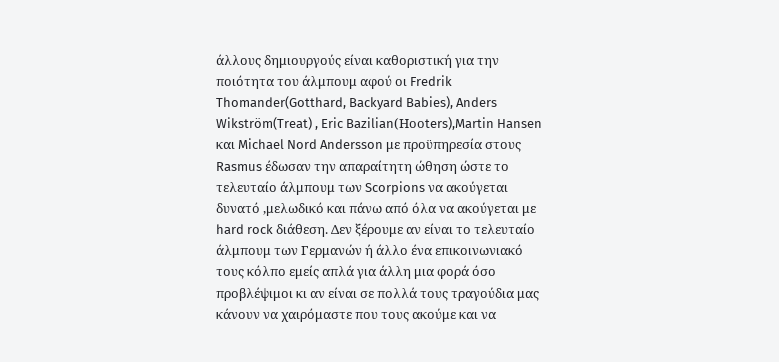άλλους δημιουργούς είναι καθοριστική για την ποιότητα του άλμπουμ αφού οι Fredrik Thomander(Gotthard, Backyard Babies), Anders Wikström(Treat) , Eric Bazilian(Ηοοters),Martin Hansen και Michael Nord Andersson με προϋπηρεσία στους Rasmus έδωσαν την απαραίτητη ώθηση ώστε το τελευταίο άλμπουμ των Scorpions να ακούγεται δυνατό ,μελωδικό και πάνω από όλα να ακούγεται με hard rock διάθεση. Δεν ξέρουμε αν είναι το τελευταίο άλμπουμ των Γερμανών ή άλλο ένα επικοινωνιακό τους κόλπο εμείς απλά για άλλη μια φορά όσο προβλέψιμοι κι αν είναι σε πολλά τους τραγούδια μας κάνουν να χαιρόμαστε που τους ακούμε και να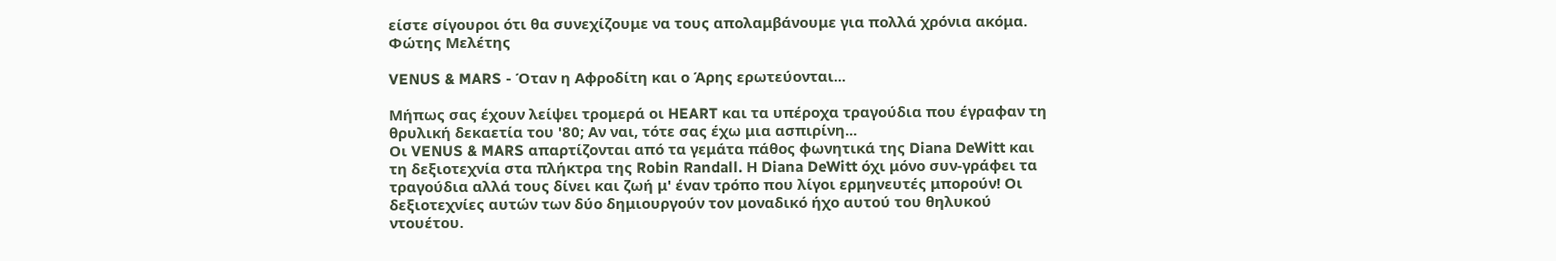είστε σίγουροι ότι θα συνεχίζουμε να τους απολαμβάνουμε για πολλά χρόνια ακόμα.
Φώτης Μελέτης

VENUS & MARS - Όταν η Αφροδίτη και ο Άρης ερωτεύονται...

Μήπως σας έχουν λείψει τρομερά οι HEART και τα υπέροχα τραγούδια που έγραφαν τη θρυλική δεκαετία του '80; Αν ναι, τότε σας έχω μια ασπιρίνη...
Οι VENUS & MARS απαρτίζονται από τα γεμάτα πάθος φωνητικά της Diana DeWitt και τη δεξιοτεχνία στα πλήκτρα της Robin Randall. Η Diana DeWitt όχι μόνο συν-γράφει τα τραγούδια αλλά τους δίνει και ζωή μ' έναν τρόπο που λίγοι ερμηνευτές μπορούν! Οι δεξιοτεχνίες αυτών των δύο δημιουργούν τον μοναδικό ήχο αυτού του θηλυκού ντουέτου.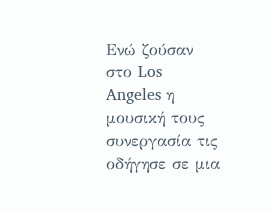Ενώ ζούσαν στο Los Angeles η μουσική τους συνεργασία τις οδήγησε σε μια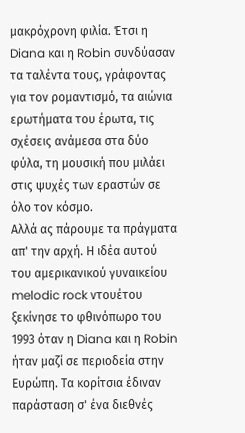μακρόχρονη φιλία. Έτσι η Diana και η Robin συνδύασαν τα ταλέντα τους, γράφοντας για τον ρομαντισμό, τα αιώνια ερωτήματα του έρωτα, τις σχέσεις ανάμεσα στα δύο φύλα, τη μουσική που μιλάει στις ψυχές των εραστών σε όλο τον κόσμο.
Αλλά ας πάρουμε τα πράγματα απ' την αρχή. Η ιδέα αυτού του αμερικανικού γυναικείου melodic rock ντουέτου ξεκίνησε το φθινόπωρο του 1993 όταν η Diana και η Robin ήταν μαζί σε περιοδεία στην Ευρώπη. Τα κορίτσια έδιναν παράσταση σ' ένα διεθνές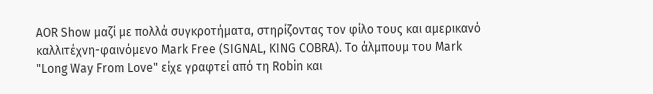AOR Show μαζί με πολλά συγκροτήματα, στηρίζοντας τον φίλο τους και αμερικανό καλλιτέχνη-φαινόμενο Mark Free (SIGNAL, KING COBRA). Το άλμπουμ του Mark "Long Way From Love" είχε γραφτεί από τη Robin και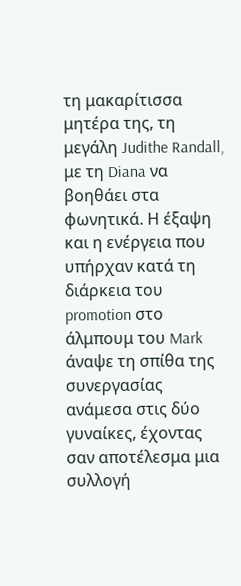τη μακαρίτισσα μητέρα της, τη μεγάλη Judithe Randall, με τη Diana να βοηθάει στα φωνητικά. Η έξαψη και η ενέργεια που υπήρχαν κατά τη διάρκεια του promotion στο άλμπουμ του Mark άναψε τη σπίθα της συνεργασίας ανάμεσα στις δύο γυναίκες, έχοντας σαν αποτέλεσμα μια συλλογή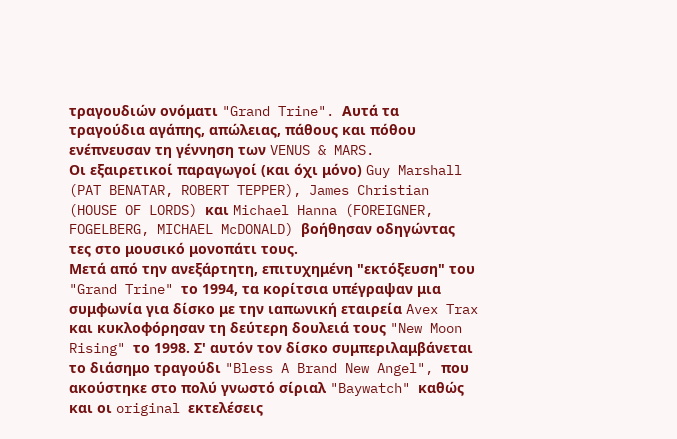τραγουδιών ονόματι "Grand Trine". Αυτά τα τραγούδια αγάπης, απώλειας, πάθους και πόθου ενέπνευσαν τη γέννηση των VENUS & MARS.
Οι εξαιρετικοί παραγωγοί (και όχι μόνο) Guy Marshall (PAT BENATAR, ROBERT TEPPER), James Christian (HOUSE OF LORDS) και Michael Hanna (FOREIGNER, FOGELBERG, MICHAEL McDONALD) βοήθησαν οδηγώντας τες στο μουσικό μονοπάτι τους.
Μετά από την ανεξάρτητη, επιτυχημένη "εκτόξευση" του "Grand Trine" το 1994, τα κορίτσια υπέγραψαν μια συμφωνία για δίσκο με την ιαπωνική εταιρεία Avex Trax και κυκλοφόρησαν τη δεύτερη δουλειά τους "New Moon Rising" το 1998. Σ' αυτόν τον δίσκο συμπεριλαμβάνεται το διάσημο τραγούδι "Bless A Brand New Angel", που ακούστηκε στο πολύ γνωστό σίριαλ "Baywatch" καθώς και οι original εκτελέσεις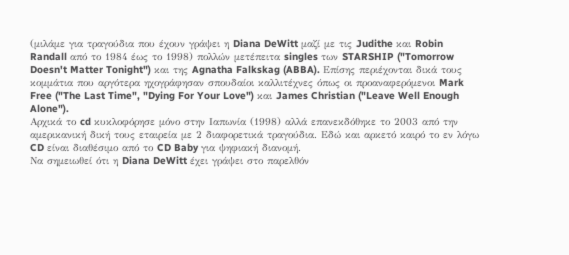(μιλάμε για τραγούδια που έχουν γράψει η Diana DeWitt μαζί με τις Judithe και Robin Randall από το 1984 έως το 1998) πολλών μετέπειτα singles των STARSHIP ("Tomorrow Doesn't Matter Tonight") και της Agnatha Falkskag (ABBA). Επίσης περιέχονται δικά τους κομμάτια που αργότερα ηχογράφησαν σπουδαίοι καλλιτέχνες όπως οι προαναφερόμενοι Mark Free ("The Last Time", "Dying For Your Love") και James Christian ("Leave Well Enough Alone").
Αρχικά το cd κυκλοφόρησε μόνο στην Ιαπωνία (1998) αλλά επανεκδόθηκε το 2003 από την αμερικανική δική τους εταιρεία με 2 διαφορετικά τραγούδια. Εδώ και αρκετό καιρό το εν λόγω CD είναι διαθέσιμο από το CD Baby για ψηφιακή διανομή.
Να σημειωθεί ότι η Diana DeWitt έχει γράψει στο παρελθόν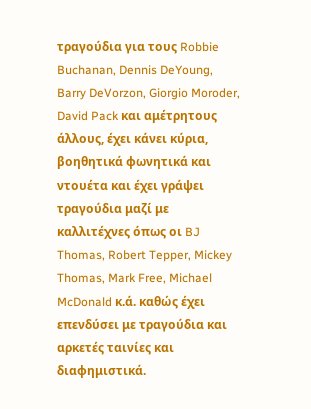τραγούδια για τους Robbie Buchanan, Dennis DeYoung, Barry DeVorzon, Giorgio Moroder, David Pack και αμέτρητους άλλους, έχει κάνει κύρια, βοηθητικά φωνητικά και ντουέτα και έχει γράψει τραγούδια μαζί με καλλιτέχνες όπως οι BJ Thomas, Robert Tepper, Mickey Thomas, Mark Free, Michael McDonald κ.ά. καθώς έχει επενδύσει με τραγούδια και αρκετές ταινίες και διαφημιστικά.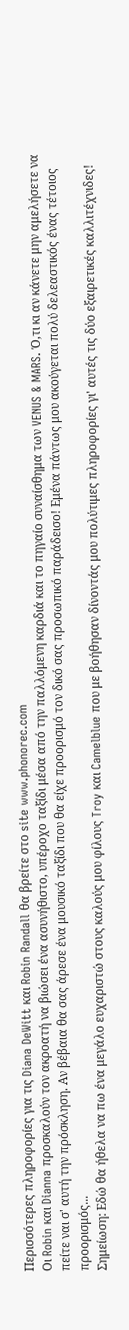Περισσότερες πληροφορίες για τις Diana DeWitt και Robin Randall θα βρείτε στο site www.phonorec.com
Οι Robin και Dianna προσκαλούν τον ακροατή να βιώσει ένα ασυνήθιστο, υπέροχο ταξίδι μέσα από την παλλόμενη καρδιά και το πηγαίο συναίσθημα των VENUS & MARS. Ό,τι κι αν κάνετε μην αμελήσετε να πείτε ναι σ' αυτή την πρόσκληση. Αν βέβαια θα σας άρεσε ένα μουσικό ταξίδι που θα είχε προορισμό τον δικό σας προσωπικό παράδεισο! Εμένα πάντως μου ακούγεται πολύ δελεαστικός ένας τέτοιος προορισμός...
Σημείωση: Εδώ θα ήθελα να πω ένα μεγάλο ευχαριστώ στους καλούς μου φίλους Troy και Camelblue που με βοήθησαν δίνοντάς μου πολύτιμες πληροφορίες γι' αυτές τις δύο εξαιρετικές καλλιτέχνιδες!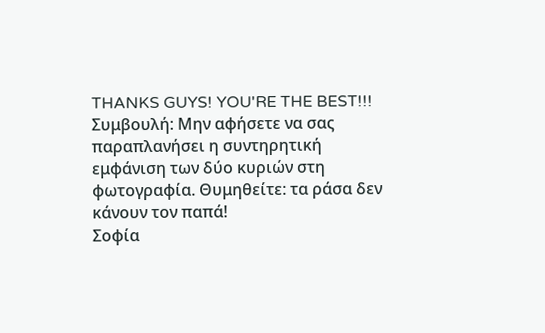THANKS GUYS! YOU'RE THE BEST!!!
Συμβουλή: Μην αφήσετε να σας παραπλανήσει η συντηρητική εμφάνιση των δύο κυριών στη φωτογραφία. Θυμηθείτε: τα ράσα δεν κάνουν τον παπά!
Σοφία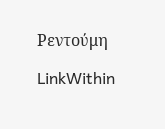Ρεντούμη

LinkWithin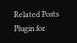Related Posts Plugin for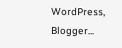WordPress, Blogger...